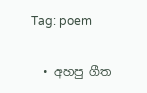Tag: poem

  • අහපු ගීත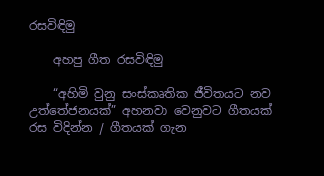රසවිඳිමු

    අහපු ගීත රසවිඳිමු

    “අහිමි වුනු සංස්කෘතික ජීවිතයට නව උත්තේජනයක්” අහනවා වෙනුවට ගීතයක් රස විදින්න / ගීතයක් ගැන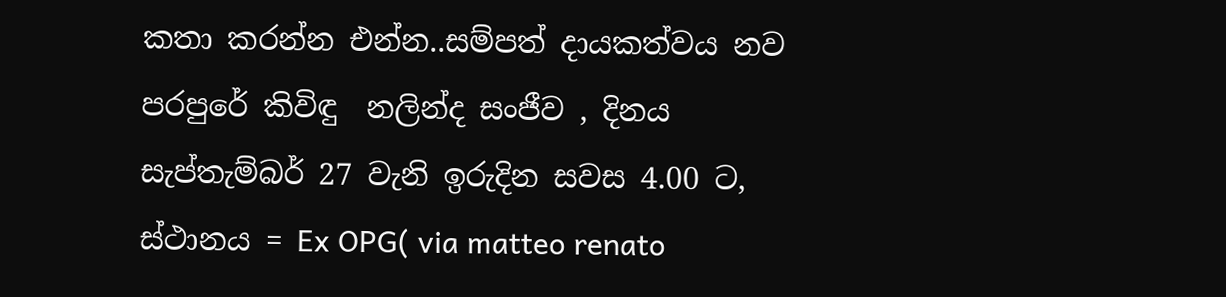කතා කරන්න එන්න..සම්පත් දායකත්වය නව පරපුරේ කිවිඳු  නලින්ද සංජීව , දිනය සැප්තැම්බර් 27 වැනි ඉරුදින සවස 4.00 ට, ස්ථානය = Ex OPG( via matteo renato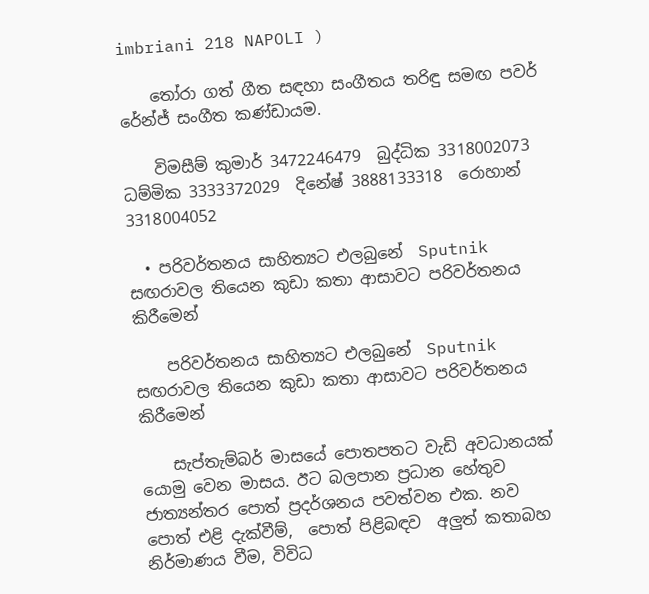imbriani 218 NAPOLI )

    තෝරා ගත් ගීත සඳහා සංගීතය තරිඳු සමඟ පවර් රේන්ජ් සංගීත කණ්ඩායම.

    විමසීම් කුමාර් 3472246479  බුද්ධික 3318002073  ධම්මික 3333372029  දිනේෂ් 3888133318  රොහාන් 3318004052

  • පරිවර්තනය සාහිත්‍යට එලබුනේ  Sputnik  සඟරාවල තියෙන කුඩා කතා ආසාවට පරිවර්තනය කිරීමෙන්

    පරිවර්තනය සාහිත්‍යට එලබුනේ  Sputnik  සඟරාවල තියෙන කුඩා කතා ආසාවට පරිවර්තනය කිරීමෙන්

    සැප්තැම්බර් මාසයේ පොතපතට වැඩි අවධානයක් යොමු වෙන මාසය. ඊට බලපාන ප්‍රධාන හේතුව  ජාත්‍යන්තර පොත් ප්‍රදර්ශනය පවත්වන එක. නව පොත් එළි දැක්වීම්,  පොත් පිළිබඳව  අලුත් කතාබහ නිර්මාණය වීම, විවිධ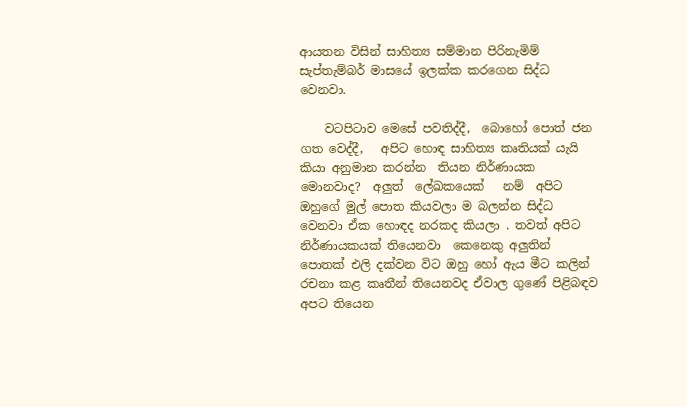ආයතන විසින් සාහිත්‍ය සම්මාන පිරිනැමිම්   සැප්තැම්බර් මාසයේ ඉලක්ක කරගෙන සිද්ධ වෙනවා.

    වටපිටාව මෙසේ පවතිද්දී,  බොහෝ පොත් ජන ගත වෙද්දී,   අපිට හොඳ සාහිත්‍ය කෘතියක් යැයි කියා අනුමාන කරන්න  තියන නිර්ණායක මොනවාද?  අලුත්  ලේඛකයෙක්   නම්  අපිට ඔහුගේ මුල් පොත කියවලා ම බලන්න සිද්ධ වෙනවා ඒක හොඳද නරකද කියලා . තවත් අපිට නිර්ණායකයක් තියෙනවා  කෙනෙකු අලුතින් පොතක් එලි දක්වන විට ඔහු හෝ ඇය මීට කලින්  රචනා කළ කෘතීන් තියෙනවද ඒවාල ගුණේ පිළිබඳව අපට තියෙන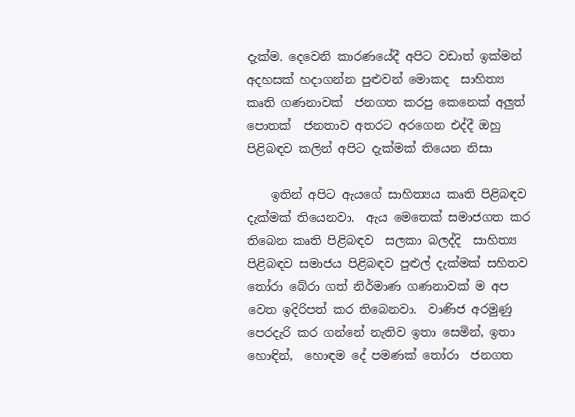දැක්ම. දෙවෙනි කාරණයේදී අපිට වඩාත් ඉක්මන් අදහසක් හදාගන්න පුළුවන් මොකද  සාහිත්‍ය කෘති ගණනාවක්  ජනගත කරපු කෙනෙක් අලුත්   පොතක්  ජනතාව අතරට අරගෙන එද්දී ඔහු පිළිබඳව කලින් අපිට දැක්මක් තියෙන නිසා

    ඉතින් අපිට ඇයගේ සාහිත්‍යය කෘති පිළිබඳව දැක්මක් තියෙනවා.  ඇය මෙතෙක් සමාජගත කර තිබෙන කෘති පිළිබඳව  සලකා බලද්දි  සාහිත්‍ය පිළිබඳව සමාජය පිළිබඳව පුළුල් දැක්මක් සහිතව තෝරා බේරා ගත් නිර්මාණ ගණනාවක් ම අප වෙත ඉදිරිපත් කර තිබෙනවා.  වාණිජ අරමුණු පෙරදැරි කර ගන්නේ නැතිව ඉතා සෙමින්, ඉතා හොඳින්,  හොඳම දේ පමණක් තෝරා  ජනගත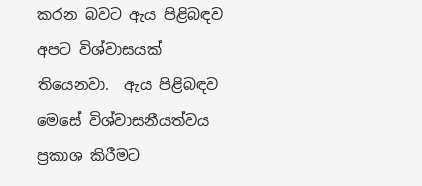කරන බවට ඇය පිළිබඳව අපට විශ්වාසයක් තියෙනවා.  ඇය පිළිබඳව මෙසේ විශ්වාසනීයත්වය ප්‍රකාශ කිරීමට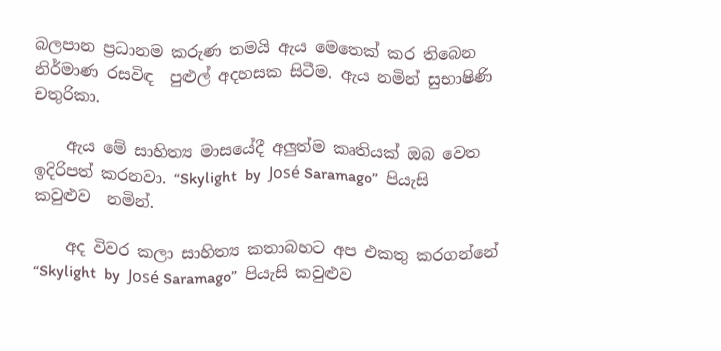බලපාන ප්‍රධානම කරුණ තමයි ඇය මෙතෙක් කර තිබෙන නිර්මාණ රසවිඳ  පුළුල් අදහසක සිටීම. ඇය නමින් සුභාෂිණි චතුරිකා.

    ඇය මේ සාහිත්‍ය මාසයේදී අලුත්ම කෘතියක් ඔබ වෙත ඉදිරිපත් කරනවා. “Skylight  by  José Saramago”  පියැසි කවුළුව  නමින්.

    අද විවර කලා සාහිත්‍ය කතාබහට අප එකතු කරගන්නේ  “Skylight  by  José Saramago”  පියැසි කවුළුව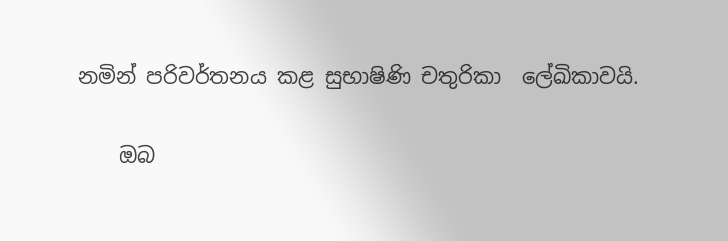නමින් පරිවර්තනය කළ සුභාෂිණි චතුරිකා  ලේඛිකාවයි.

    ඔබ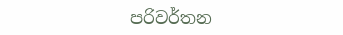පරිවර්තන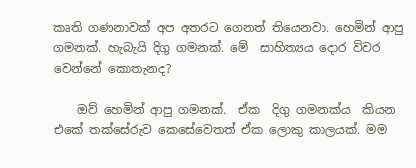කෘති ගණනාවක් අප අතරට ගෙනත් තියෙනවා. හෙමින් ආපු ගමනක්. හැබැයි දිගු ගමනක්. මේ  සාහිත්‍යය දොර විවර වෙන්නේ කොතැනද?

    ඔව් හෙමින් ආපු ගමනක්.  ඒක  දිගු ගමනක්ය  කියන එකේ තක්සේරුව කෙසේවෙතත් ඒක ලොකු කාලයක්. මම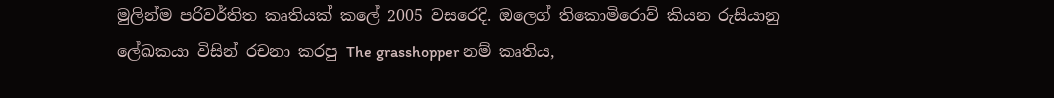මුලින්ම පරිවර්තිත කෘතියක් කලේ 2005 වසරෙදි. ඔලෙග් තිකොමිරොව් කියන රුසියානු ලේඛකයා විසින් රචනා කරපු The grasshopper නම් කෘතිය,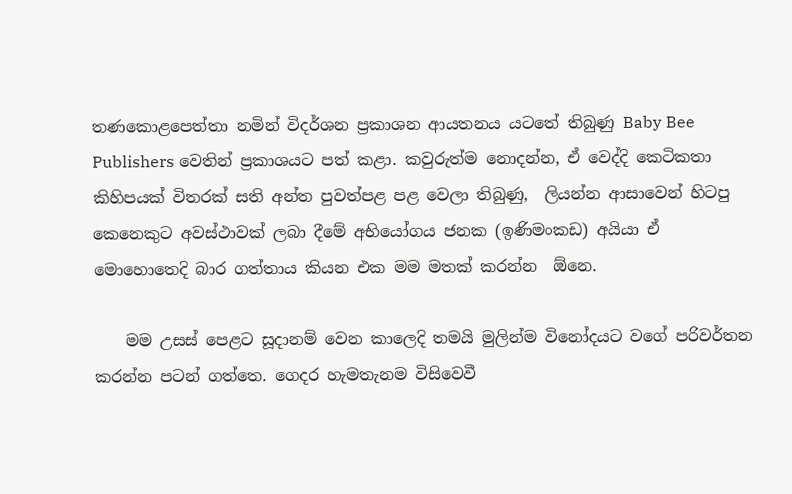තණකොළපෙත්තා නමින් විදර්ශන ප්‍රකාශන ආයතනය යටතේ තිබුණු Baby Bee Publishers වෙතින් ප්‍රකාශයට පත් කළා. කවුරුත්ම නොදන්න, ඒ වෙද්දි කෙටිකතා කිහිපයක් විතරක් සති අන්ත පුවත්පළ පළ වෙලා තිබුණු,  ලියන්න ආසාවෙන් හිටපු කෙනෙකුට අවස්ථාවක් ලබා දීමේ අභියෝගය ජනක (ඉණිමංකඩ) අයියා ඒ මොහොතෙදි බාර ගත්තාය කියන එක මම මතක් කරන්න  ඕනෙ.

    මම උසස් පෙළට සූදානම් වෙන කාලෙදි තමයි මුලින්ම විනෝදයට වගේ පරිවර්තන කරන්න පටන් ගත්තෙ. ගෙදර හැමතැනම විසිවෙවී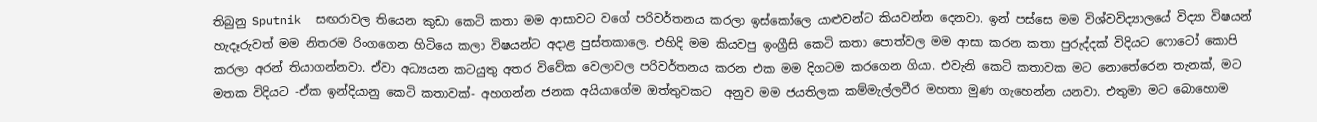තිබුනු Sputnik  සඟරාවල තියෙන කුඩා කෙටි කතා මම ආසාවට වගේ පරිවර්තනය කරලා ඉස්කෝලෙ යාළුවන්ට කියවන්න දෙනවා. ඉන් පස්සෙ මම විශ්වවිද්‍යාලයේ විද්‍යා විෂයන් හැදෑරුවත් මම නිතරම රිංගගෙන හිටියෙ කලා විෂයන්ට අදාළ පුස්තකාලෙ. එහිදි මම කියවපු ඉංග්‍රීසි කෙටි කතා පොත්වල මම ආසා කරන කතා පුරුද්දක් විදියට ෆොටෝ කොපි කරලා අරන් තියාගන්නවා. ඒවා අධ්‍යයන කටයුතු අතර විවේක වෙලාවල පරිවර්තනය කරන එක මම දිගටම කරගෙන ගියා. එවැනි කෙටි කතාවක මට නොතේරෙන තැනක්, මට මතක විදියට -ඒක ඉන්දියානු කෙටි කතාවක්- අහගන්න ජනක අයියාගේම ඔත්තුවකට  අනුව මම ජයතිලක කම්මැල්ලවීර මහතා මුණ ගැහෙන්න යනවා. එතුමා මට බොහොම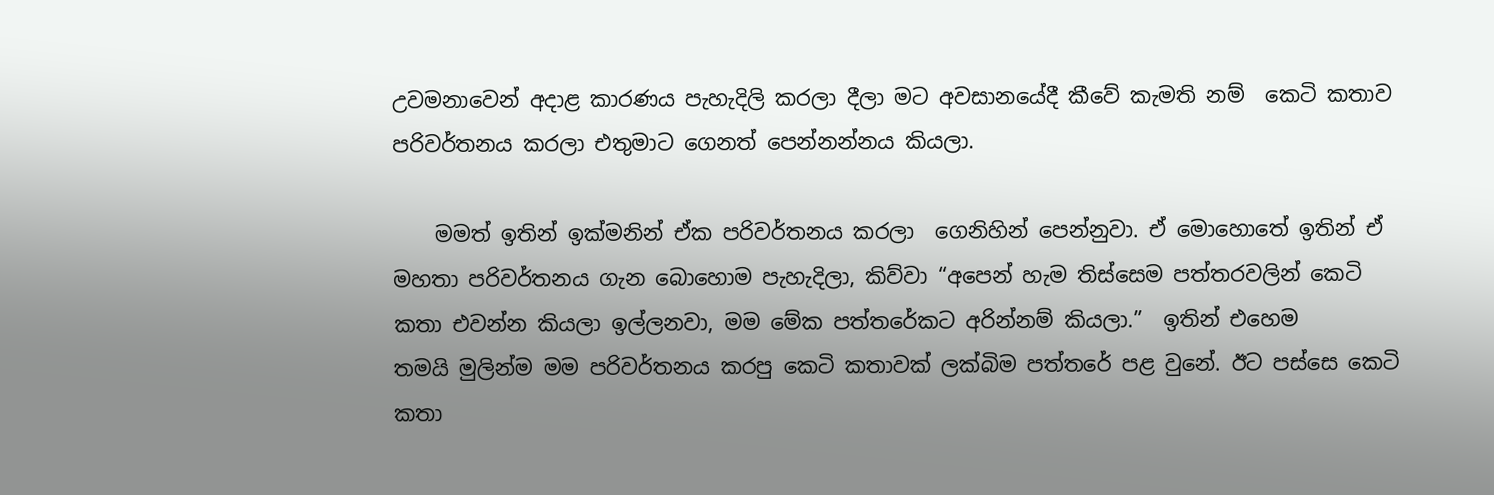උවමනාවෙන් අදාළ කාරණය පැහැදිලි කරලා දීලා මට අවසානයේදී කීවේ කැමති නම්  කෙටි කතාව පරිවර්තනය කරලා එතුමාට ගෙනත් පෙන්නන්නය කියලා.

    මමත් ඉතින් ඉක්මනින් ඒක පරිවර්තනය කරලා  ගෙනිහින් පෙන්නුවා. ඒ මොහොතේ ඉතින් ඒ මහතා පරිවර්තනය ගැන බො‍හොම පැහැදිලා, කිව්වා “අපෙන් හැම තිස්සෙම පත්තරවලින් කෙටි කතා එවන්න කියලා ඉල්ලනවා, මම මේක පත්තරේකට අරින්නම් කියලා.”  ඉතින් එහෙම තමයි ‍මුලින්ම මම පරිවර්තනය කරපු කෙටි කතාවක් ලක්බිම පත්තරේ පළ වුනේ. ඊට පස්සෙ කෙටි කතා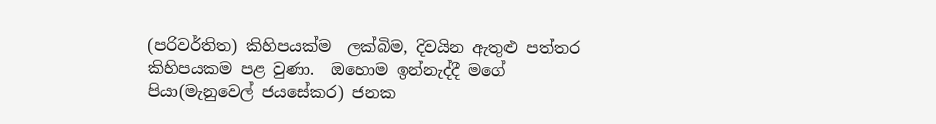(පරිවර්තිත) කිහිපයක්ම  ලක්බිම, දිවයින ඇතුළු පත්තර කිහිපයකම පළ වුණා.  ඔහොම ඉන්නැද්දී මගේ පියා(මැනුවෙල් ජයසේකර) ජනක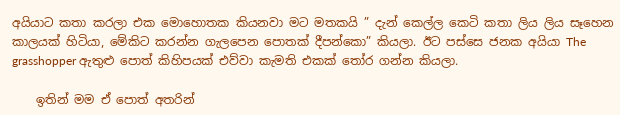අයියාට කතා කරලා එක මොහොතක කියනවා මට මතකයි ” දැන් කෙල්ල කෙටි කතා ලිය ලිය සෑහෙන කාලයක් හිටියා, මේකිට කරන්න ගැලපෙන පොතක් දීපන්කො” කියලා. ඊට පස්සෙ ජනක අයියා The grasshopper ඇතුළු පොත් කිහිපයක් එව්වා කැමති එකක් තෝර ගන්න කියලා.

    ඉතින් මම ඒ පොත් අතරින්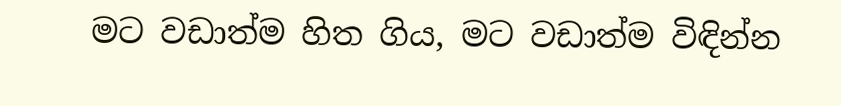මට වඩාත්ම හිත ගිය, මට වඩාත්ම විඳින්න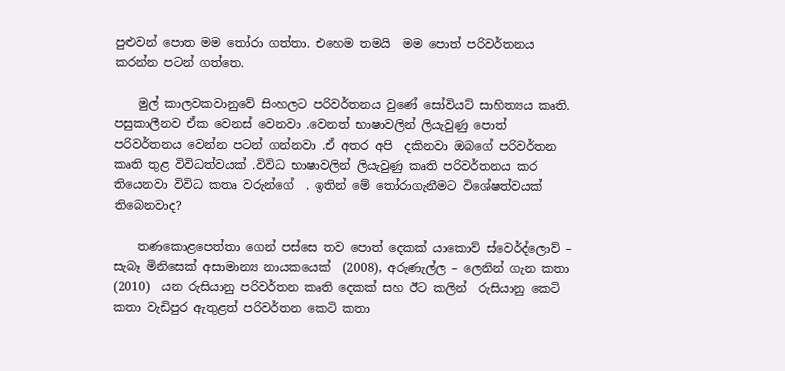පුළුවන් පොත මම තෝරා ගත්තා. එහෙම තමයි  මම පොත් පරිවර්තනය කරන්න පටන් ගත්තෙ.

    මුල් කාලවකවානුවේ සිංහලට පරිවර්තනය වුණේ සෝවියට් සාහිත්‍යය කෘති. පසුකාලීනව ඒක වෙනස් වෙනවා .වෙනත් භාෂාවලින් ලියැවුණු පොත්  පරිවර්තනය වෙන්න පටන් ගන්නවා .ඒ අතර අපි  දකිනවා ඔබගේ පරිවර්තන කෘති තුළ විවිධත්වයක් .විවිධ භාෂාවලින් ලියැවුණු කෘති පරිවර්තනය කර  තියෙනවා විවිධ කතෘ වරුන්ගේ  . ඉතින් මේ තෝරාගැනීමට විශේෂත්වයක් තිබෙනවාද?

    තණකොළපෙත්තා ගෙන් පස්සෙ තව පොත් දෙකක් යාකොව් ස්වෙර්ද්ලොව් – සැබෑ මිනිසෙක් අසාමාන්‍ය නායකයෙක්  (2008), අරුණැල්ල – ලෙනින් ගැන කතා (2010)  යන රුසියානු පරිවර්තන කෘති දෙකක් සහ ඊට කලින්  රුසියානු කෙටි කතා වැඩිපුර ඇතුළත් පරිවර්තන කෙටි කතා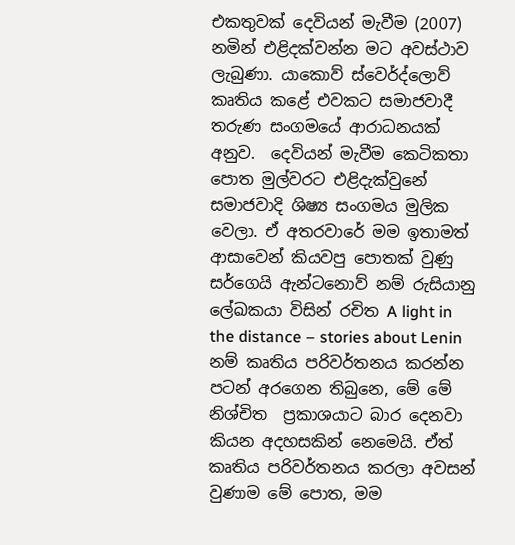එකතුවක් දෙවියන් මැවීම (2007)  නමින් එළිදක්වන්න මට අවස්ථාව ලැබුණා. යාකොව් ස්වෙර්ද්ලොව් කෘතිය කළේ එවකට සමාජවාදී තරුණ සංගමයේ ආරාධනයක් අනුව.  දෙවියන් මැවීම කෙටිකතා පොත මුල්වරට එළිදැක්වුනේ සමාජවාදි ශිෂ්‍ය සංගමය මුලික වෙලා. ඒ අතරවාරේ මම ඉතාමත් ආසාවෙන් කියවපු පොතක් වුණු සර්ගෙයි ඇන්ට‍නොව් නම් රුසියානු ලේඛකයා විසින් රචිත A light in the distance – stories about Lenin නම් කෘතිය පරිවර්තනය කරන්න පටන් අරගෙන තිබුනෙ, මේ මේ නිශ්චිත  ප්‍රකාශයාට බාර දෙනවා කියන අදහසකින් නෙමෙයි. ඒත් කෘතිය පරිවර්තනය කරලා අවසන් වුණාම මේ පොත, මම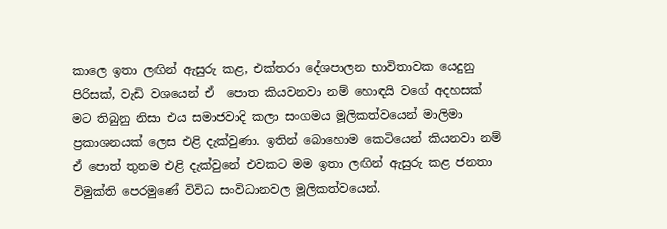කාලෙ ඉතා ලඟින් ඇසුරු කළ, එක්තරා දේශපාලන භාවිතාවක යෙදුනු පිරිසක්, වැඩි වශයෙන් ඒ  පොත කියවනවා නම් හොඳයි වගේ අදහසක් මට තිබුනු නිසා එය සමාජවාදි කලා සංගමය මූලිකත්වයෙන් මාලිමා ප්‍රකාශනයක් ලෙස එළි දැක්වුණා. ඉතින් බොහොම කෙටියෙන් කියනවා නම් ඒ පොත් තුනම එළි දැක්වුනේ එවකට මම ඉතා ලඟින් ඇසුරු කළ ජනතා විමුක්ති පෙරමුණේ විවිධ සංවිධානවල මූලිකත්වයෙන්.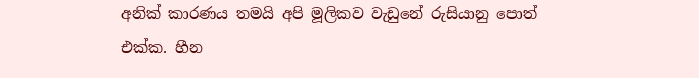අනික් කාරණය තමයි අපි මූලිකව වැ‍ඩුනේ රුසියානු පොත් එක්ක. හීන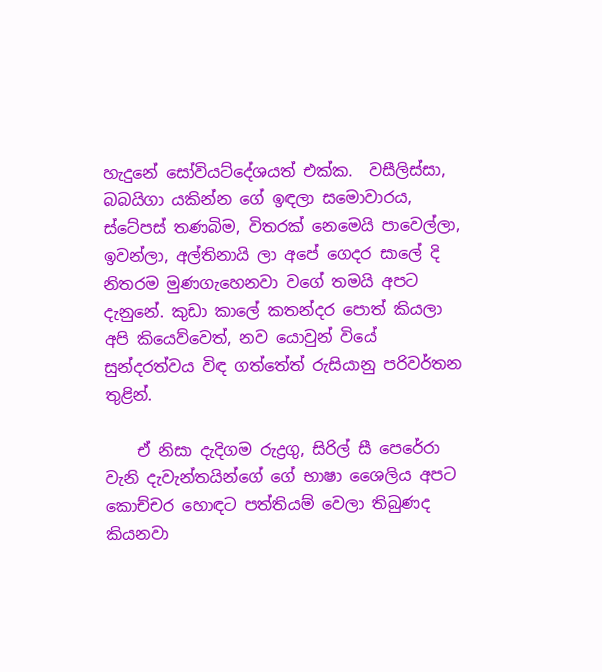හැදුනේ සෝවියට්දේශයත් එක්ක.  වසීලිස්සා, බබයිගා යකින්න ගේ ඉඳලා සමොවාරය, ස්‍ටේපස් තණබිම, විතරක් නෙමෙයි පාවෙල්ලා, ඉවන්ලා, අල්තිනායි ලා අපේ ගෙදර සාලේ දි නිතරම මුණගැහෙනවා වගේ තමයි අපට දැනුනේ. කුඩා කාලේ කතන්දර පොත් කියලා අපි කියෙව්වෙත්, නව යොවුන් වියේ සුන්දරත්වය විඳ ගත්තේත් රුසියානු පරිවර්තන තුළින්.

    ඒ නිසා දැදිගම රුද්‍රගු, සිරිල් සී පෙරේරා ‍ වැනි දැවැන්තයින්ගේ ගේ භාෂා ශෛලිය අපට කොච්චර හොඳට පත්තියම් වෙලා තිබුණද කියනවා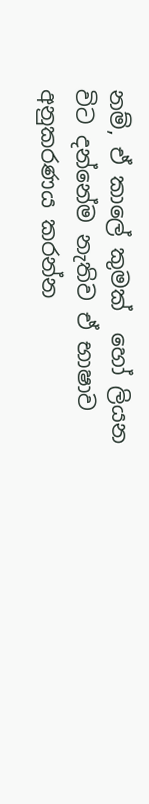නම්, ඒ කාලේ කුමක්  හෝ ලියන විට දන්නේම නැතිව ඒ භාෂාව අනුකරණය කරන්න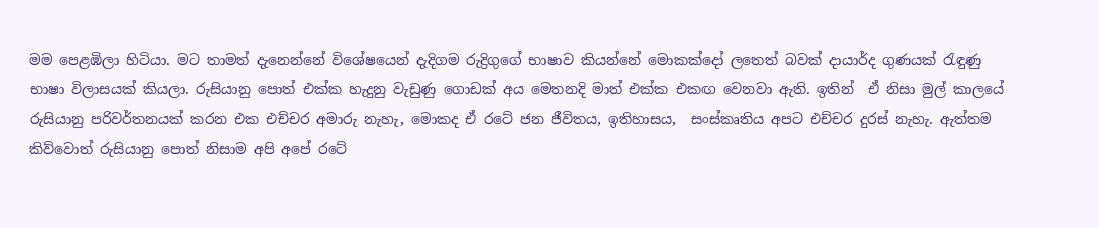මම පෙළඹිලා හිටියා. මට තාමත් දැනෙන්නේ විශේෂයෙන් දැදිගම රුද්‍රිගුගේ භාෂාව කියන්නේ මොකක්දෝ ලතෙත් බවක් දායාර්ද ගුණයක් රැඳුණු භාෂා විලාසයක් කියලා. රුසියානු පොත් එක්ක හැදුනු වැඩුණු ගොඩක් අය මෙතනදි මාත් එක්ක එකඟ වෙනවා ඇති. ඉතින්  ඒ නිසා මුල් කාලයේ රුසියානු පරිවර්තනයක් කරන එක එච්චර අමාරු නැහැ, මොකද ඒ රටේ ජන ජීවිතය, ඉතිහාසය,  සංස්කෘතිය අපට එච්චර දුරස් නැහැ. ඇත්තම කිව්වොත් රුසියානු පොත් නිසාම අපි අපේ රටේ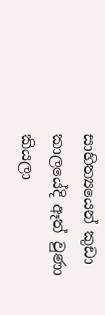සාහිත්‍යයෙන් කුඩා කාලයේදි ඈත් වුණා කියලා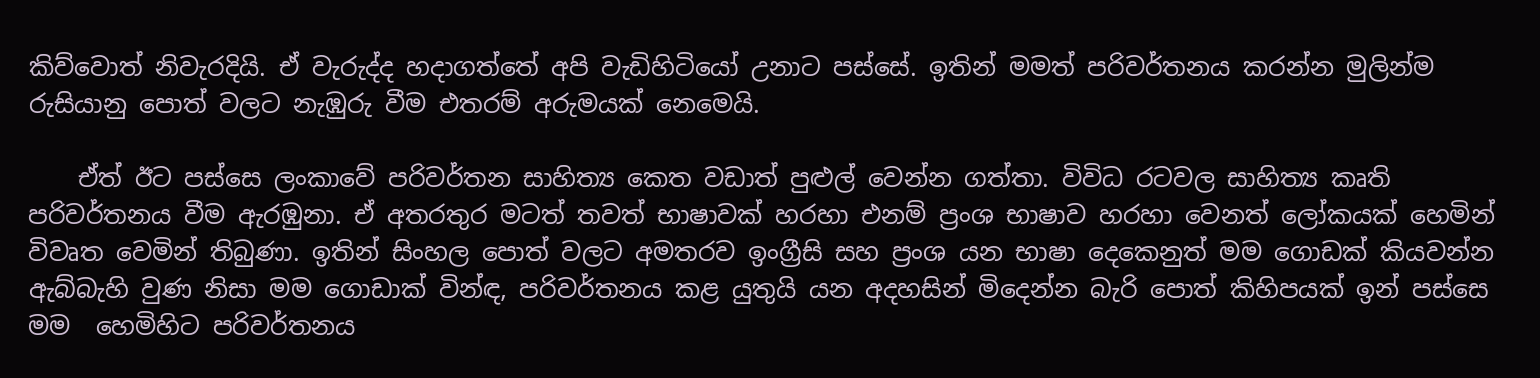කිව්වොත් නිවැරදියි. ඒ වැරුද්ද හදාගත්තේ අපි වැඩිහිටියෝ උනාට පස්සේ. ඉතින් මමත් පරිවර්තනය කරන්න මුලින්ම රුසියානු පොත් වලට නැඹුරු වීම එතරම් අරුමයක්‍ නෙමෙයි.

    ඒත් ඊට පස්සෙ ලංකාවේ පරිවර්තන සාහිත්‍ය කෙත වඩාත් පුළුල් වෙන්න ගත්තා. විවිධ රටවල සාහිත්‍ය කෘති පරිවර්තනය වීම ඇරඹුනා. ඒ අතරතුර මටත් තවත් භාෂාවක් හරහා එනම් ප්‍රංශ භාෂාව හරහා වෙනත් ලෝකයක් හෙමින් විවෘත වෙමින් තිබුණා. ඉතින් සිංහල පොත් වලට අමතරව ඉංග්‍රීසි සහ ප්‍රංශ යන භාෂා දෙකෙනුත් මම ගොඩක් කියවන්න ඇබ්බැහි වුණ නිසා මම ගොඩාක් වින්ඳ, පරිවර්තනය කළ යුතුයි යන අදහසින් මිදෙන්න බැරි පොත් කිහිපයක් ඉන් පස්සෙ මම  හෙමිහිට පරිවර්තනය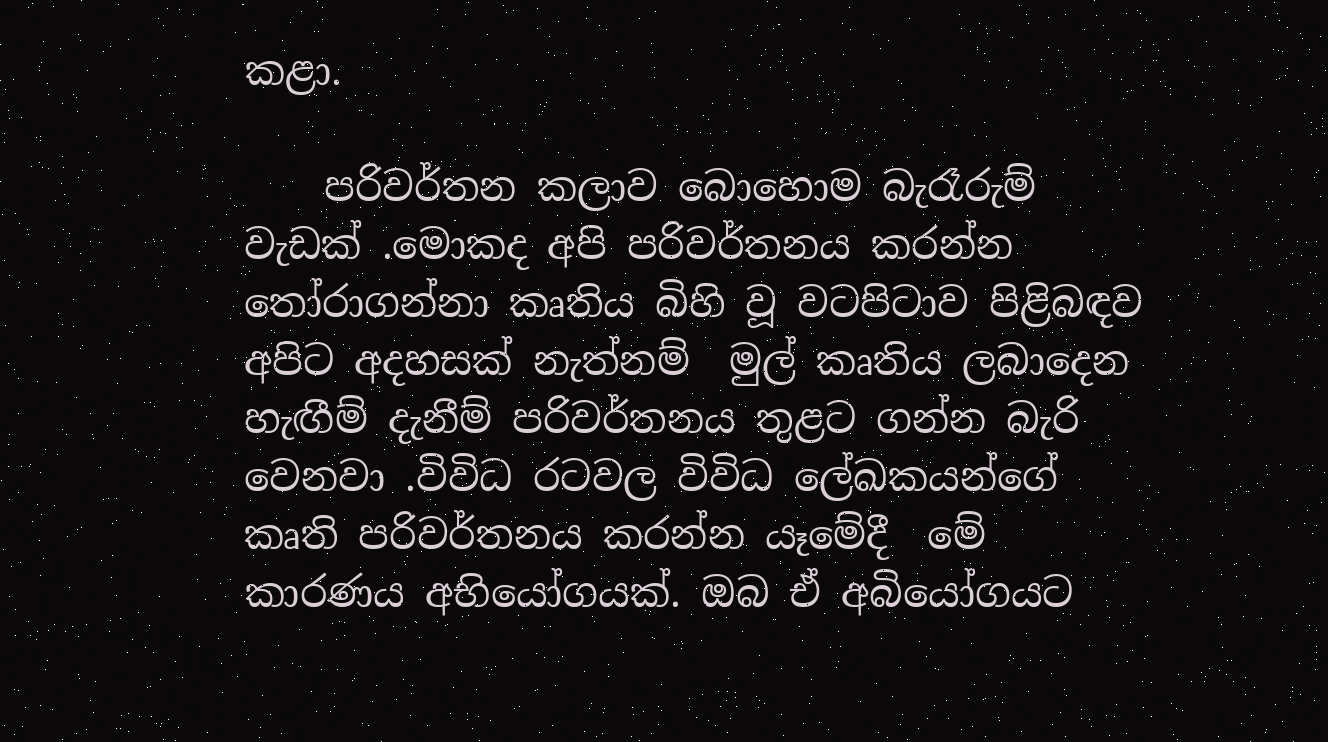කළා.

    පරිවර්තන කලාව බොහොම බැරෑරුම් වැඩක් .මොකද අපි පරිවර්තනය කරන්න තෝරාගන්නා කෘතිය බිහි වූ වටපිටාව පිළිබඳව අපිට අදහසක් නැත්නම්  මුල් කෘතිය ලබාදෙන හැඟීම් දැනීම් පරිවර්තනය තුළට ගන්න බැරි වෙනවා .විවිධ රටවල විවිධ ලේඛකයන්ගේ කෘති පරිවර්තනය කරන්න යෑමේදී  මේ කාරණය අභියෝගයක්. ඔබ ඒ අබියෝගයට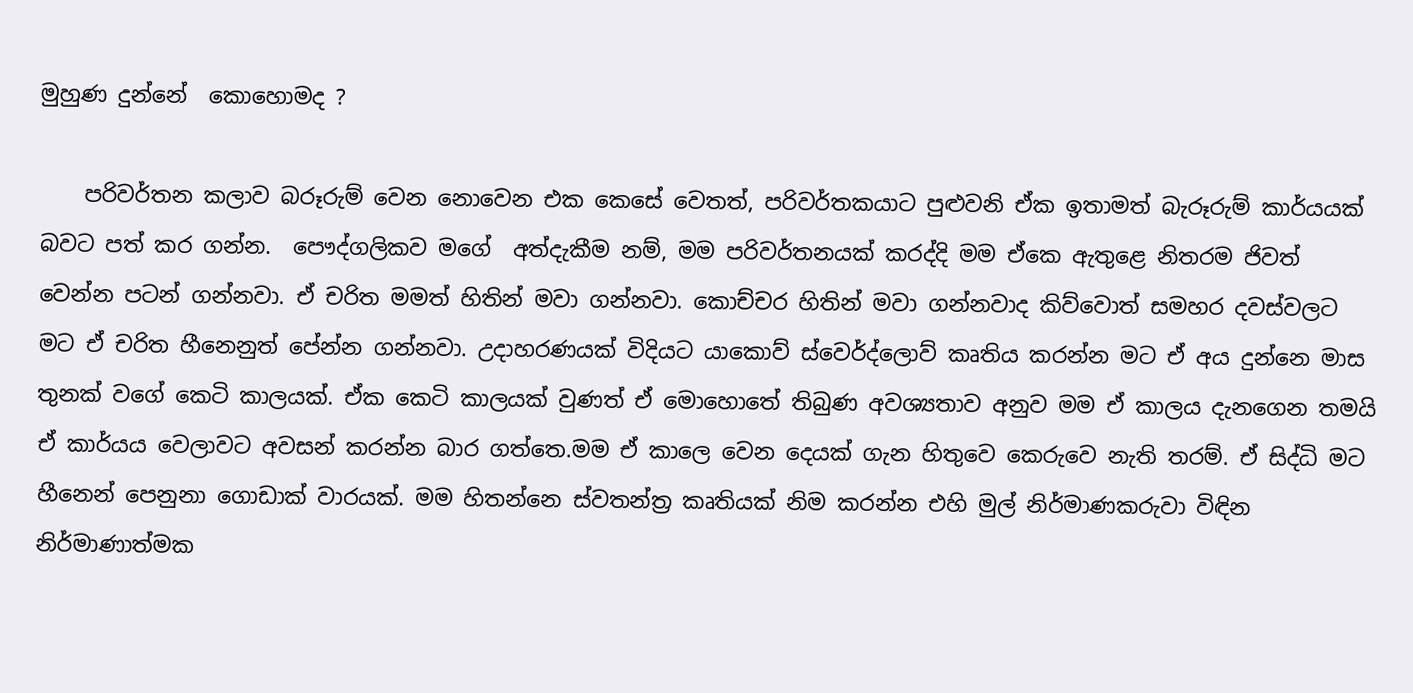මුහුණ දුන්නේ  කොහොමද ?

    පරිවර්තන කලාව බරූරුම් වෙන නොවෙන එක කෙසේ වෙතත්, පරිවර්තකයාට පුළුවනි ඒක ඉතාමත් බැරූරුම් කාර්යයක් බවට පත් කර ගන්න.  පෞද්ගලිකව මගේ  අත්දැකීම නම්, මම පරිවර්තනයක් කරද්දි මම ඒකෙ ඇතුළෙ නිතරම ජිවත් වෙන්න පටන් ගන්නවා. ඒ චරිත මමත් හිතින් මවා ගන්නවා. කොච්චර හිතින් මවා ගන්නවාද කිව්වොත් සමහර දවස්වලට මට ඒ චරිත හීනෙනුත් පේන්න ගන්නවා. උදාහරණයක් විදියට යාකොව් ස්වෙර්ද්ලොව් කෘතිය කරන්න මට ඒ අය දුන්නෙ මාස තුනක් වගේ කෙටි කාලයක්. ඒක කෙටි කාලයක් වුණත් ඒ මොහොතේ තිබුණ අවශ්‍යතාව අනුව මම ඒ කාලය දැනගෙන තමයි ඒ කාර්යය වෙලාවට අවසන් කරන්න බාර ගත්තෙ.මම ඒ කාලෙ වෙන දෙයක් ගැන හිතුවෙ කෙරුවෙ නැති තරම්. ඒ සිද්ධි මට හීනෙන් පෙනුනා ගොඩාක් වාරයක්. මම හිතන්නෙ ස්වතන්ත්‍ර කෘතියක් නිම කරන්න එහි මුල් නිර්මාණකරුවා විඳින නිර්මාණාත්මක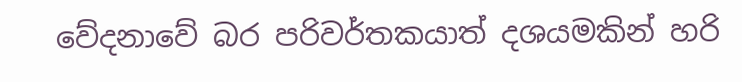වේදනාවේ බර පරිවර්තකයාත් දශයමකින් හරි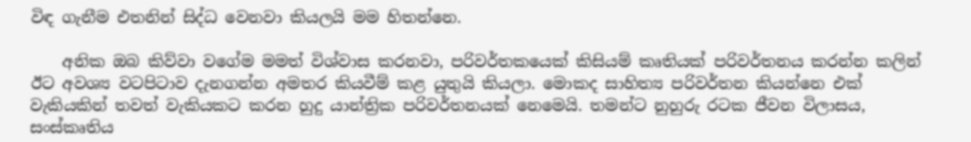විඳ ගැනීම එතනින් සිද්ධ වෙනවා කියලයි මම හිතන්නෙ.

    අනික ඔබ කිව්වා වගේම මමත් විශ්වාස කරනවා, පරිවර්තකයෙක් කිසියම් කෘතියක් පරිවර්තනය කරන්න කලින් ඊට අවශ්‍ය වටපිටාව දැනගන්න අමතර කියවීම් කළ යුතුයි කියලා. මොකද සාහිත්‍ය පරිවර්තන කියන්නෙ එක් වැකියකින් තවත් වැකියකට කරන හුදු යාන්ත්‍රික පරිවර්තනයක් නෙමෙයි. තමන්ට නුහුරු රටක ජීවන විලාසය, සංස්කෘතිය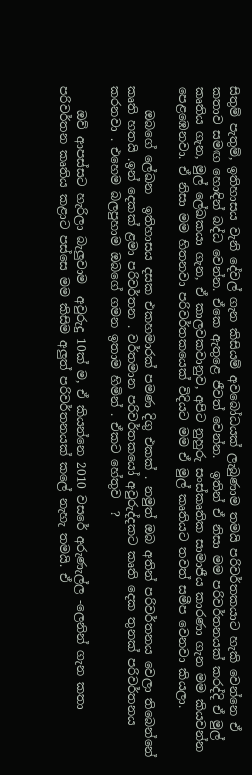සිතුම් පැතුම්, ඉතිහාසය වැනි දේවල් ගැන කිසියම් අවබෝධයක් ලැබුණාම තමයි පරිවර්තකයාට හැකි වෙන්නෙ ඒ කතාව සමඟ හොඳින් බද්ධ වෙන්න. ඒකෙ ඇතුළෙ ජීවත් වෙන්න.  ඉතින් ඒ නිසා මම පරිවර්තනයක් කරද්දි ඒ මුල් කෘතිය ගැන, මුල් ලේඛකයා ගැන, ඒ කාලවකවානුව, අපිට නුහුරු සංස්කෘතික සාමාජීය කාරණා ගැන මම කියවන්න පෙළඹෙනවා. ඒ නිසා මම හිතනවා පරිවර්තකයෙක් විදියට මම ඒ මුල් කෘතියට තවත් සමීප වෙනවා කියලා.

    ඔබගේ ලේඛන  ඉතිහාසය දසක එකහමාරක් පමණ දිගු එකක් . නමුත් ඔබ අතින් පරිවර්තනය වෙලා තිබෙන්නේ කෘති හතයි .ඉන් දෙකක් ළමා පරිවර්තන . වර්තමාන පරිවර්තකයෝ අවුරුද්දකට කෘති දෙක තුනක් පරිවර්තනය කරනවා . එහෙම බලපුහාම ඔබගේ ගමන ඉතාම හිමින් . ඒකට හේතුව  ?

    ඔව් ආපස්සට හැරිලා බැලුවාම  අවුරුදු 10ක් ම, ඒ කියන්නෙ 2010 වසරේ අරුණැල්ල -ලෙනින් ගැන කතා පරිවර්තන කෘතිය කළාට පස්සෙ මම කිසිම අලුත් පරිවර්තනයක් කලේ නැහැ තමයි. ඒ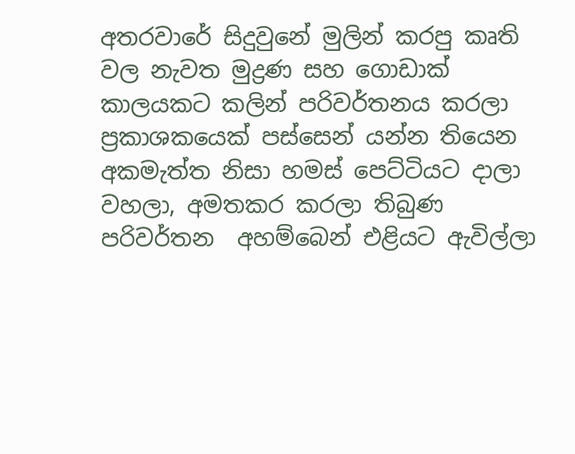අතරවාරේ සිදුවු‍නේ මුලින් කරපු කෘති වල නැවත මුද්‍රණ සහ ගොඩාක් කාලයකට කලින් පරිවර්තනය කරලා ප්‍රකාශකයෙක් පස්සෙන් යන්න තියෙන අකමැත්ත නිසා හමස් පෙට්ටියට දාලා වහලා, අමතකර කරලා තිබුණ පරිවර්තන  අහම්බෙන් එළියට ඇවිල්ලා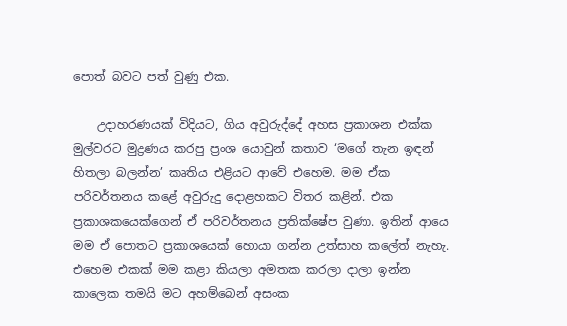පොත් බවට පත් වුණු එක.

    උදාහරණයක් විදියට, ගිය අවුරුද්දේ අහස ප්‍රකාශන එක්ක මුල්වරට මුද්‍රණය කරපු ප්‍රංශ යොවුන් කතාව ‘මගේ තැන ඉඳන් හිතලා බලන්න’ කෘතිය එළියට ආවේ එහෙම. මම ඒක පරිවර්තනය කළේ අවුරුදු දොළහකට විතර කළින්. එක ප්‍රකාශකයෙක්ගෙන් ඒ පරිවර්තනය ප්‍රතික්ෂේප වුණා. ඉතින් ආයෙ මම ඒ පොතට ප්‍රකාශයෙක් හොයා ගන්න උත්සාහ කලේත් නැහැ. එහෙම එකක් මම කළා කියලා අමතක කරලා දාලා ඉන්න කාලෙක තමයි මට අහම්බෙන් අසංක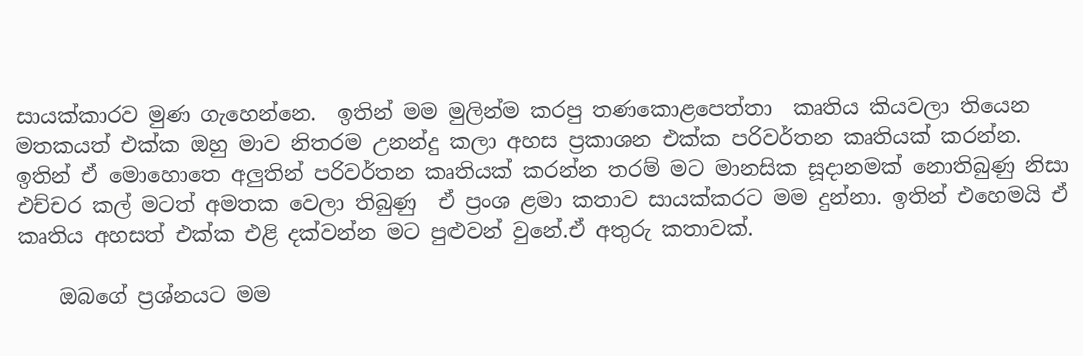සායක්කාරව මුණ ගැහෙන්නෙ.  ඉතින් මම මුලින්ම කරපු තණකොළපෙත්තා  කෘතිය කියවලා තියෙන මතකයත් එක්ක ඔහු මාව නිතරම උනන්දු කලා අහස ප්‍රකාශන එක්ක පරිවර්තන කෘතියක් කරන්න. ඉතින් ඒ මොහොතෙ අලුතින් පරිවර්තන කෘතියක් කරන්න තරම් මට මානසික සූදානමක් නොතිබුණු නිසා එච්චර කල් මටත් අමතක වෙලා තිබුණු  ඒ ප්‍රංශ ළමා කතාව සායක්කරට මම දුන්නා. ඉතින් එහෙමයි ඒ කෘතිය අහසත් එක්ක එළි දක්වන්න මට පුළුවන් වුනේ.ඒ අතුරු කතාවක්.

    ඔබගේ ප්‍රශ්නයට මම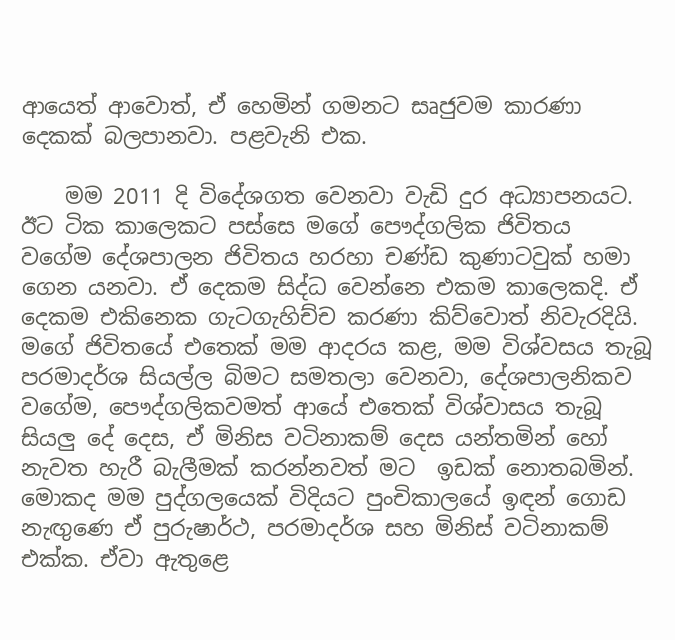ආයෙත් ආවොත්, ඒ හෙමින් ගමනට සෘජුවම කාරණා දෙකක් බලපානවා. පළවැනි එක.

    මම 2011 දි විදේශගත වෙනවා වැඩි දුර අධ්‍යාපනයට. ඊට ටික කාලෙකට පස්සෙ ම‍ගේ පෞද්ගලික ජිවිතය වගේම දේශපාලන ජිවිතය හරහා චණ්ඩ කුණාටවුක් හමා ගෙන යනවා. ඒ දෙකම සිද්ධ වෙන්නෙ එකම කාලෙකදි. ඒ දෙකම එකිනෙක ගැටගැහිච්ච කරණා කිව්වොත් නිවැරදියි. මගේ ජිවිතයේ එතෙක් මම ආදරය කළ, මම විශ්වසය තැබූ පරමාදර්ශ සියල්ල බිමට සමතලා වෙනවා, දේශපාලනිකව වගේම, පෞද්ගලිකවමත් අ‍ායේ එතෙක් විශ්වාසය තැබූ සියලු දේ දෙස, ඒ මිනිස වටිනාකම් දෙස යන්තමින් හෝ නැවත හැරී බැලීමක් කරන්නවත් මට  ඉඩක් නොතබමින්.  මොකද මම පුද්ගලයෙක් විදියට පුංචිකාලයේ ඉඳන් ගොඩ නැඟුණෙ ඒ පුරුෂාර්ථ, පරමාදර්ශ සහ මිනිස් වටිනාකම් එක්ක. ඒවා ඇතුළෙ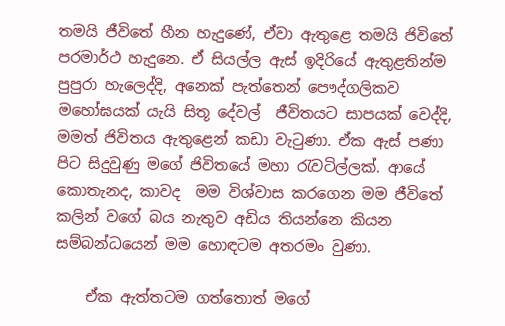තමයි ජීවිතේ හීන හැදුණේ, ඒවා ඇතුළෙ තමයි ජිවිතේ පරමාර්ථ හැදුනෙ. ඒ සියල්ල ඇස් ඉදිරියේ ඇතුළතින්ම පුපුරා හැලෙද්දි, අනෙක් පැත්තෙන් පෞද්ගලිකව  මහෝඝයක් යැයි සිතූ දේවල්  ජීවිතයට සාපයක් වෙද්දි, මමත් ජිවිතය ඇතුළෙන් කඩා වැටුණා. ඒක ඇස් පණා පිට සිදුවුණු මගේ ජිවිතයේ මහා රැවටිල්ලක්. ආයේ කොතැනද, කාවද  මම විශ්වාස කරගෙන මම ජීවිතේ කලින් වගේ බය නැතුව අඩිය තියන්නෙ කියන සම්බන්ධයෙන් මම හොඳටම අතරමං වුණා.

    ඒක ඇත්තටම ගත්තොත් මගේ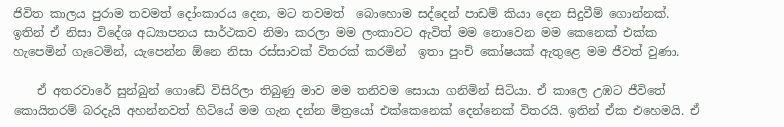ජිවිත කාලය පුරාම තවමත් දෝංකාරය දෙන, මට තවමත්  බොහොම සද්දෙන් පාඩම් කියා දෙන සිදුවීම් ගොන්නක්. ඉතින් ඒ නිසා විදේශ අධ්‍යාපනය සාර්ථකව නිමා කරලා මම ලංකාවට ඇවිත් මම නොවෙන මම කෙනෙක් එක්ක හැපෙමින් ගැටෙමින්, යැපෙන්න ඕනෙ නිසා රස්සාවක් විතරක් කරමින්  ඉතා පුංචි කෝෂයක් ඇතුළෙ මම ජීවත් වුණා.

    ඒ අතරවාරේ සුන්බුන් ගොඩේ විසිරිලා තිබුණු මාව මම තනිවම සොයා ගනිමින් සිටියා. ඒ කාලෙ උඹට ජීවිතේ කොයිතරම් බරදැයි අහන්නවත් හිටියේ මම ගැන දන්න මිත්‍ර‍යෝ එක්කෙනෙක් දෙන්නෙක් විතරයි. ඉතින් ඒක එහෙමයි. ඒ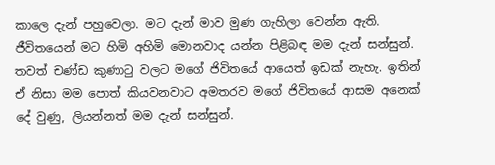කාලෙ දැන් පහුවෙලා. මට දැන් මාව මුණ ගැහිලා වෙන්න ඇති. ජීවිතයෙන් මට හිමි අහිමි මොනවාද යන්න පිළිබඳ මම දැන් සන්සුන්. තවත් චණ්ඩ කුණාටු වලට මගේ ජිවිතයේ ආයෙත් ඉඩක් නැහැ. ඉතින් ඒ නිසා මම පොත් කියවනවාට අමතරව මගේ ජිවිතයේ ආසම අනෙක් දේ වුණු, ලියන්නත් මම දැන් සන්සුන්.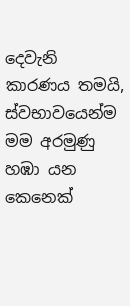දෙවැනි කාරණය තමයි, ස්වභාවයෙන්ම මම අරමුණු හඹා යන කෙනෙක්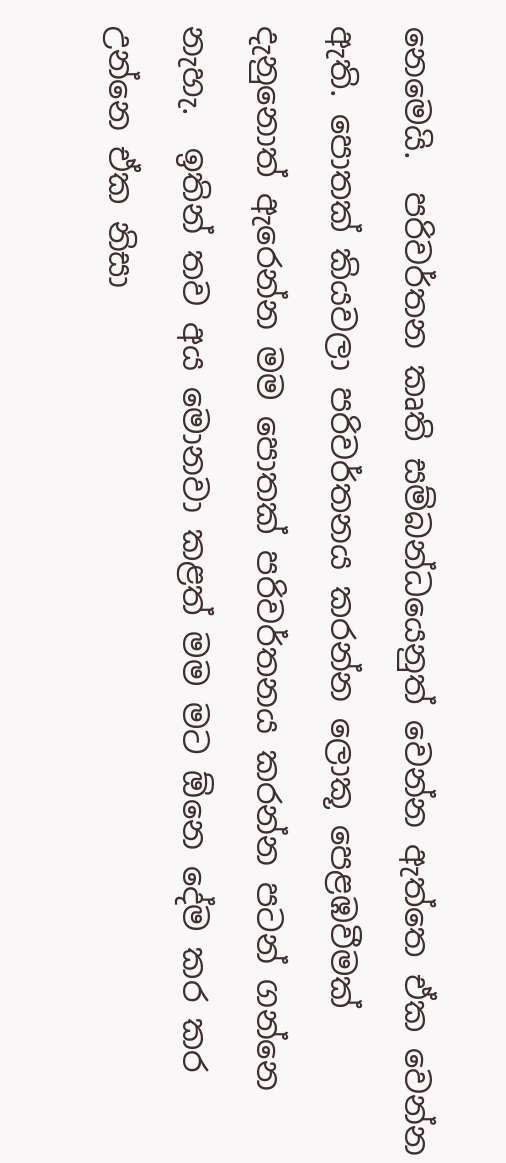නෙමෙයි.  පරිවර්තන කෘති සම්බන්ධයෙනුත් වෙන්න ඇත්තෙ ඒක වෙන්න ඇති. පොතක් කියවලා ‍පරිවර්තනය කරන්න ලොකූ පෙළඹවීමක් දැනුනොත් ඇරෙන්න මම පොතක් පරිවර්තනය කරන්න පටන් ගන්නෙ නැහැ.  ඉතින් තව අය මොනවා කළත් මම මට ඕනෙ දේම කර කර උන්නෙ ඒක නිසා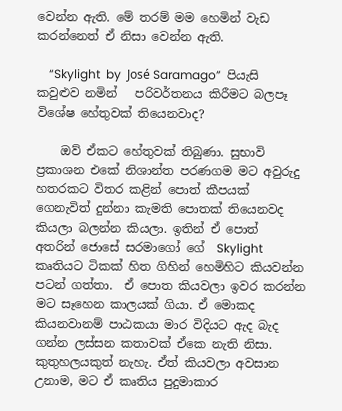වෙන්න ඇති. මේ තරම් මම හෙමින් වැඩ කරන්නෙත් ඒ නිසා වෙන්න ඇති.

    “Skylight  by  José Saramago”  පියැසි කවුළුව නමින්   පරිවර්තනය කිරීමට බලපෑ විශේෂ හේතුවක් තියෙනවාද?

    ඔව් ඒකට හේතුවක් තිබුණා. සුභාවි ප්‍රකාශන එකේ නිශාන්ත පරණගම මට අවුරුදු හතරකට විතර කළින් පොත් කීපයක් ගෙනැවිත් දුන්නා කැමති පොතක් තියෙනවද කියලා බලන්න කියලා. ඉතින් ඒ පොත් අතරින් ‍‍‍ජොසේ සරමාගෝ ගේ  Skylight කෘතියට ටිකක් හිත ගිහින් හෙමිහිට කියවන්න පටන් ගත්තා.  ඒ පොත කියවලා ඉවර කරන්න මට සෑහෙන කාලයක් ගියා. ඒ මොකද කියනවානම් පාඨකයා මාර විදියට ඇද බැද ගන්න ලස්සන කතාවක් ඒකෙ නැති නිසා. කුතුහලයකුත් නැහැ. ඒත් කියවලා අවසාන උනාම, මට ඒ කෘතිය පුදුමාකාර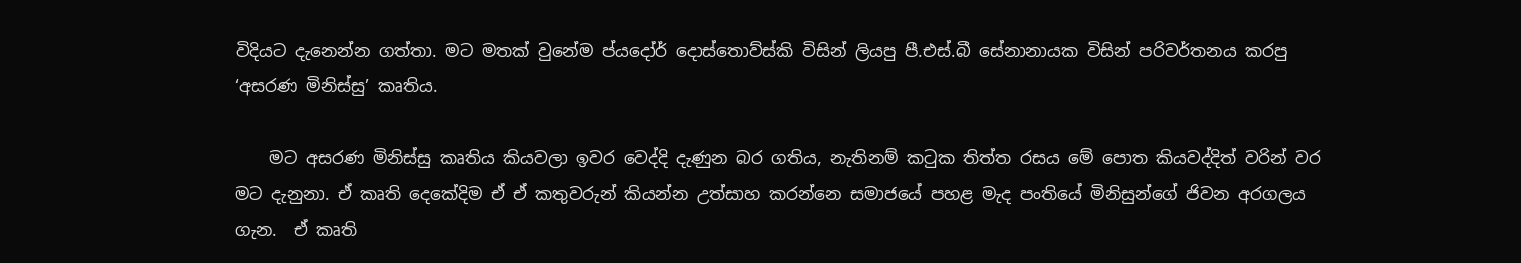විදියට දැනෙන්න ගත්තා. මට මතක් වුනේම ප්යදෝර් දොස්තොව්ස්කි විසින් ලියපු පී.එස්.බී සේනානායක විසින් පරිවර්තනය කරපු ‘අසරණ මිනිස්සු’ කෘතිය.

    මට අසරණ මිනිස්සු කෘතිය කියවලා ඉවර වෙද්දි දැණුන බර ගතිය, නැතිනම් කටුක තිත්ත රසය මේ පොත කියවද්දිත් වරින් වර මට දැනුනා. ඒ කෘති දෙකේදිම ඒ ඒ කතුවරුන් කියන්න උත්සාහ කරන්නෙ සමාජයේ පහළ මැද පංතියේ මිනිසුන්ගේ ජිවන අරගලය ගැන.  ඒ කෘති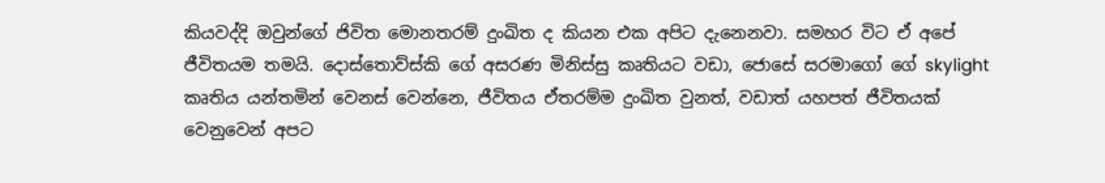කියවද්දි ඔවුන්ගේ ජිවිත මොනතරම් දුංඛිත ද කියන එක අපිට දැනෙනවා. සමහර විට ඒ අපේ ජීවිතයම තමයි. දොස්තොව්ස්කි ගේ අසරණ මිනිස්සු කෘතියට වඩා, ජොසේ සරමාගෝ ගේ skylight කෘතිය යන්තමින් වෙනස් වෙන්නෙ, ජීවිතය ඒතරම්ම දුංඛිත වුනත්, වඩාත් යහපත් ජීවිතයක් වෙනුවෙන් අපට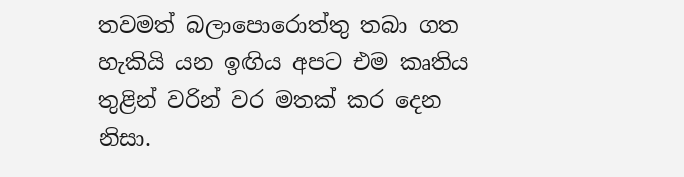තවමත් බලාපොරොත්තු තබා ගත හැකියි යන ඉඟිය අපට එම කෘතිය තුළින් වරින් වර මතක් කර දෙන නිසා.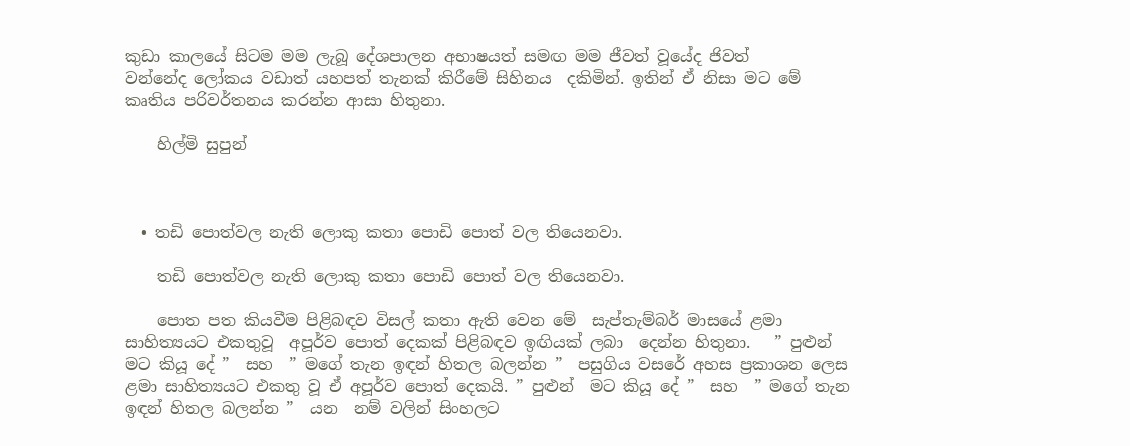කුඩා කාලයේ සිටම මම ලැබූ දේශපාලන අභාෂයත් සමඟ මම ජීවත් වූයේද ජිවත් වන්නේද ‍ලෝකය වඩාත් යහපත් තැනක් කිරීමේ සිහිනය  දකිමින්. ඉතින් ඒ නිසා මට මේ  කෘතිය පරිවර්තනය කරන්න ආසා හිතුනා.

    හිල්මි සුපුන්



  • තඩි පොත්වල නැති ලොකු කතා පොඩි පොත් වල තියෙනවා.

    තඩි පොත්වල නැති ලොකු කතා පොඩි පොත් වල තියෙනවා.

    පොත පත කියවීම පිළිබඳව විසල් කතා ඇති වෙන මේ  සැප්තැම්බර් මාසයේ ළමා සාහිත්‍යයට එකතුවූ  අපූර්ව පොත් දෙකක් පිළිබඳව ඉඟියක් ලබා  දෙන්න හිතුනා.   ” පුළුන්  මට කියූ දේ ”  සහ  ” මගේ තැන ඉඳන් හිතල බලන්න ”  පසුගිය වසරේ අහස ප්‍රකාශන ලෙස ළමා සාහිත්‍යයට එකතු වූ ඒ අපූර්ව පොත් දෙකයි. ” පුළුන්  මට කියූ දේ ”  සහ  ” මගේ තැන ඉඳන් හිතල බලන්න ”  යන  නම් වලින් සිංහලට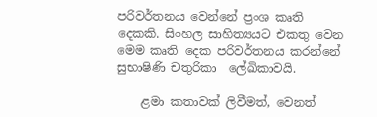පරිවර්තනය වෙන්නේ ප්‍රංශ කෘති දෙකකි. සිංහල සාහිත්‍යයට එකතු වෙන  මෙම කෘති දෙක පරිවර්තනය කරන්නේ සුභාෂිණි චතුරිකා  ලේඛිකාවයි.

    ළමා කතාවක් ලිවීමත්, වෙනත්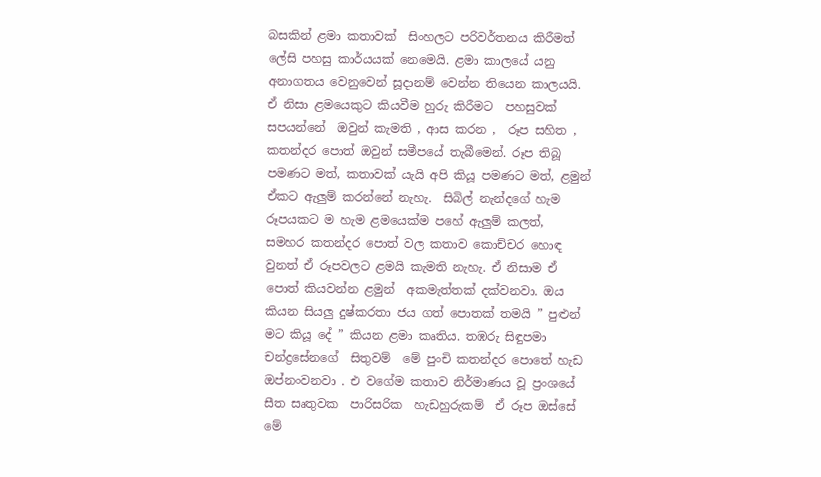බසකින් ළමා කතාවක්  සිංහලට පරිවර්තනය කිරීමත් ලේසි පහසු කාර්යයක් නෙමෙයි. ළමා කාලයේ යනු අනාගතය වෙනුවෙන් සූදානම් වෙන්න තියෙන කාලයයි. ඒ නිසා ළමයෙකුට කියවීම හුරු කිරීමට  පහසුවක් සපයන්නේ  ඔවුන් කැමති , ආස කරන ,  රූප සහිත , කතන්දර පොත් ඔවුන් සමීපයේ තැබීමෙන්. රූප තිබූ පමණට මත්, කතාවක් යැයි අපි කියූ පමණට මත්, ළමුන් ඒකට ඇලුම් කරන්නේ නැහැ.  සිබිල් නැන්දගේ හැම රූපයකට ම හැම ළමයෙක්ම පහේ ඇලුම් කලත්,  සමහර කතන්දර පොත් වල කතාව කොච්චර හොඳ වුනත් ඒ රූපවලට ළමයි කැමති නැහැ. ඒ නිසාම ඒ පොත් කියවන්න ළමුන්  අකමැත්තක් දක්වනවා. ඔය කියන සියලු දුෂ්කරතා ජය ගත් පොතක් තමයි ” පුළුන්  මට කියූ දේ ” කියන ළමා කෘතිය. තඹරු සිඳුපමා  චන්ද්‍රසේනගේ  සිතුවම්  මේ පුංචි කතන්දර පොතේ හැඩ ඔප්නංවනවා . එ වගේම කතාව නිර්මාණය වූ ප්‍රංශයේ  සීත සෘතුවක  පාරිසරික  හැඩහුරුකම්  ඒ රූප ඔස්සේ මේ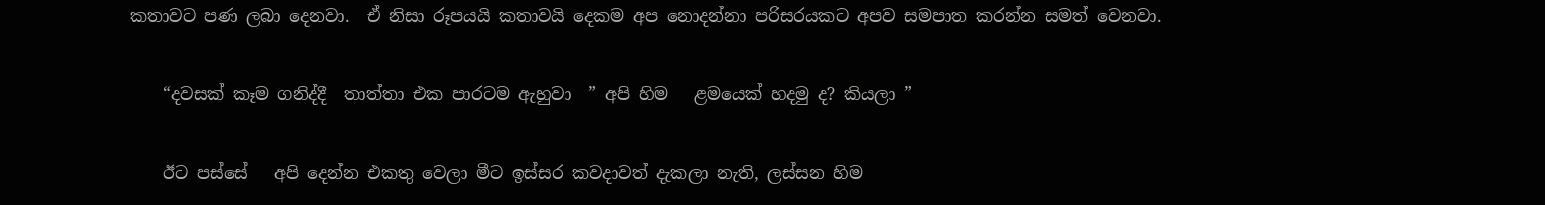කතාවට පණ ලබා දෙනවා.  ඒ නිසා රූපයයි කතාවයි දෙකම අප නොදන්නා පරිසරයකට අපව සමපාත කරන්න සමත් වෙනවා.

    “දවසක් කෑම ගනිද්දී  තාත්තා එක පාරටම ඇහුවා  ” අපි හිම   ළමයෙක් හදමු ද? කියලා ”

    ඊට පස්සේ   අපි දෙන්න එකතු වෙලා මීට ඉස්සර කවදාවත් දැකලා නැති, ලස්සන හිම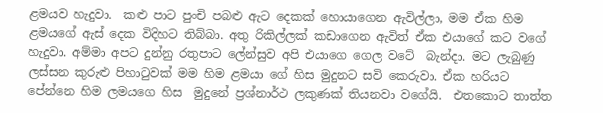ළමයව හැදුවා.  කළු පාට පුංචි පබළු ඇට දෙකක් හොයාගෙන ඇවිල්ලා, මම ඒක හිම  ළමයගේ ඇස් දෙක විදිහට තිබ්බා. අතු රිකිල්ලක් කඩාගෙන ඇවිත් ඒක එයාගේ කට වගේ හැදුවා. අම්මා අපට දුන්නු රතුපාට ලේන්සුව අපි එයාගෙ ගෙල වටේ  බැන්දා. මට ලැබුණු ලස්සන කුරුළු පිහාටුවක් මම හිම ළමයා ගේ හිස මුදුනට සවි කෙරුවා. ඒක හරියට පේන්නෙ හිම ලමයගෙ හිස  මුදුනේ ප්‍රශ්නාර්ථ ලකුණක් තියනවා වගේයි.  එතකොට තාත්ත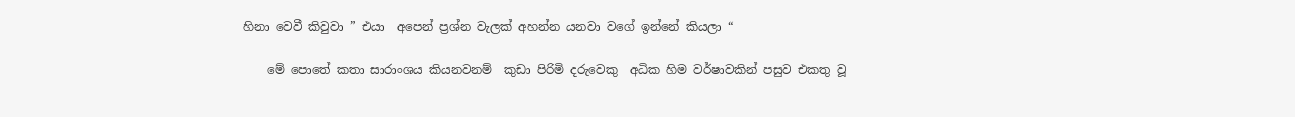හිනා වෙවී කිවුවා ” එයා  අපෙන් ප්‍රශ්න වැලක් අහන්න යනවා වගේ ඉන්නේ කියලා “

    මේ පොතේ කතා සාරාංශය කියනවනම්  කුඩා පිරිමි දරුවෙකු  අධික හිම වර්ෂාවකින් පසුව එකතු වූ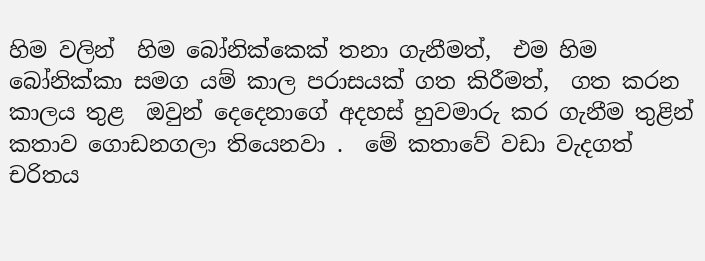හිම වලින්  හිම බෝනික්කෙක් තනා ගැනීමත්,  එම හිම බෝනික්කා සමග යම් කාල පරාසයක් ගත කිරීමත්,  ගත කරන කාලය තුළ  ඔවුන් දෙදෙනාගේ අදහස් හුවමාරු කර ගැනීම තුළින්  කතාව ගොඩනගලා තියෙනවා .  මේ කතාවේ වඩා වැදගත් චරිතය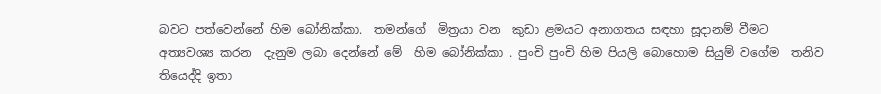බවට පත්වෙන්නේ හිම බෝනික්කා.  තමන්ගේ  මිත්‍රයා වන  කුඩා ළමයට අනාගතය සඳහා සූදානම් වීමට අත්‍යවශ්‍ය කරන  දැනුම ලබා දෙන්නේ මේ  හිම බෝනික්කා . පුංචි පුංචි හිම පියලි බොහොම සියුම් වගේම  තනිව තියෙද්දි ඉතා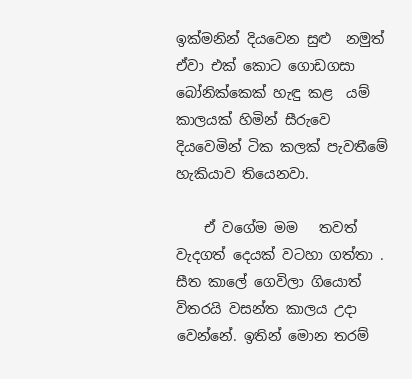ඉක්මනින් දියවෙන සුළු  නමුත් ඒවා එක් කොට ගොඩගසා බෝනික්කෙක් හැඳු කළ  යම් කාලයක් හිමින් සීරුවෙ දියවෙමින් ටික කලක් පැවතීමේ  හැකියාව තියෙනවා.

    ඒ වගේම මම   තවත්  වැදගත් දෙයක් වටහා ගත්තා . සීත කාලේ ගෙවිලා ගියොත් විතරයි වසන්ත කාලය උදා වෙන්නේ. ඉතින් මොන තරම්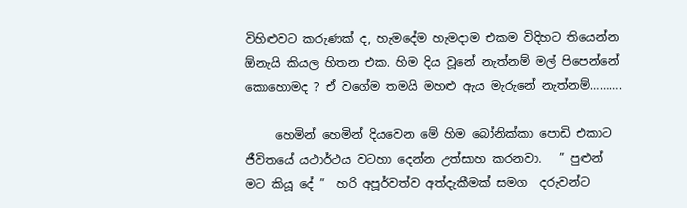විහිළුවට කරුණක් ද, හැමදේම හැමදාම එකම විදිහට තියෙන්න ඕනැයි කියල හිතන එක. හිම දිය වූනේ නැත්නම් මල් පිපෙන්නේ කොහොමද ? ඒ වගේම තමයි මහළු ඇය මැරුනේ නැත්නම්……….

     හෙමින් හෙමින් දියවෙන මේ හිම බෝනික්කා පොඩි එකාට  ජීවිතයේ යථාර්ථය වටහා දෙන්න උත්සාහ කරනවා.   ” පුළුන්  මට කියූ දේ ”  හරි අපූර්වත්ව අත්දැකීමක් සමග  දරුවන්ට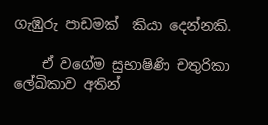ගැඹුරු පාඩමක්  කියා දෙන්නකි.

    ඒ වගේම සුභාෂිණි චතුරිකා ලේඛිකාව අතින්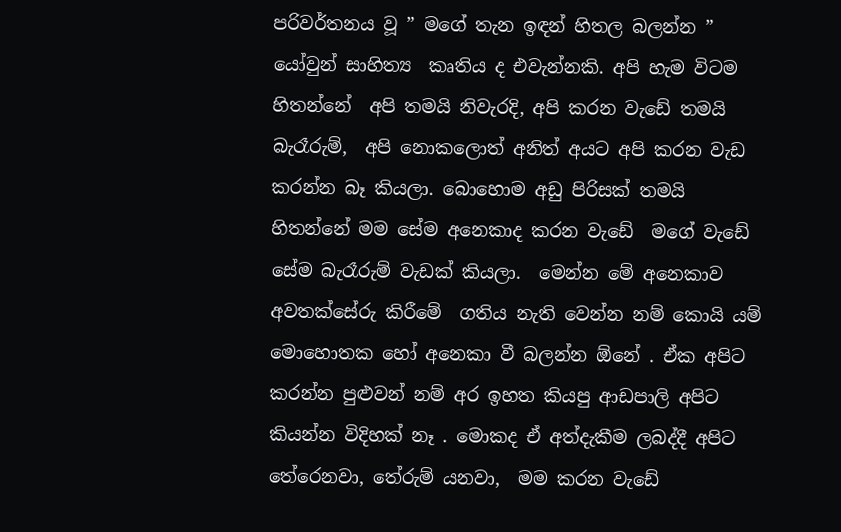පරිවර්තනය වූ ” මගේ තැන ඉඳන් හිතල බලන්න ”  යෝවුන් සාහිත්‍ය  කෘතිය ද එවැන්නකි. අපි හැම විටම හිතන්නේ  අපි තමයි නිවැරදි, අපි කරන වැඩේ තමයි බැරෑරුම්,  අපි නොකලොත් අනිත් අයට අපි කරන වැඩ කරන්න බෑ කියලා. බොහොම අඩු පිරිසක් තමයි හිතන්නේ මම සේම අනෙකාද කරන වැඩේ  මගේ වැඩේ සේම බැරෑරුම් වැඩක් කියලා.  මෙන්න මේ අනෙකාව අවතක්සේරු කිරීමේ  ගතිය නැති වෙන්න නම් කොයි යම් මොහොතක හෝ අනෙකා වී බලන්න ඕනේ . ඒක අපිට කරන්න පුළුවන් නම් අර ඉහත කියපු ආඩපාලි අපිට කියන්න විදිහක් නෑ . මොකද ඒ අත්දැකීම ලබද්දී අපිට තේරෙනවා, තේරුම් යනවා,  මම කරන වැඩේ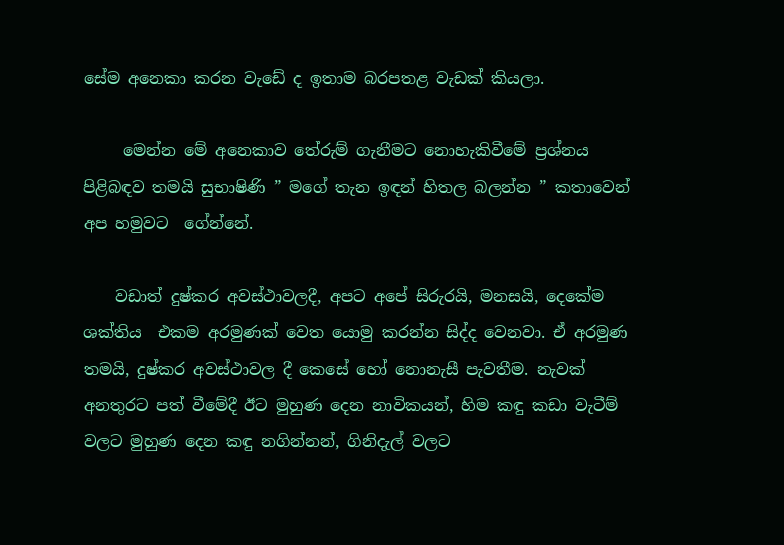සේම අනෙකා කරන වැඩේ ද ඉතාම බරපතළ වැඩක් කියලා.

     මෙන්න මේ අනෙකාව තේරුම් ගැනීමට නොහැකිවීමේ ප්‍රශ්නය  පිළිබඳව තමයි සුභාෂිණි ” මගේ තැන ඉඳන් හිතල බලන්න ” කතාවෙන් අප හමුවට  ගේන්නේ.

    වඩාත් දුෂ්කර අවස්ථාවලදී, අපට අපේ සිරුරයි, මනසයි, දෙකේම  ශක්තිය  එකම අරමුණක් වෙත යොමු කරන්න සිද්ද වෙනවා. ඒ අරමුණ තමයි, දුෂ්කර අවස්ථාවල දී කෙසේ හෝ නොනැසී පැවතීම. නැවක් අනතුරට පත් වීමේදී ඊට මුහුණ දෙන නාවිකයන්, හිම කඳු කඩා වැටීම් වලට මුහුණ දෙන කඳු නගින්නන්, ගිනිදැල් වලට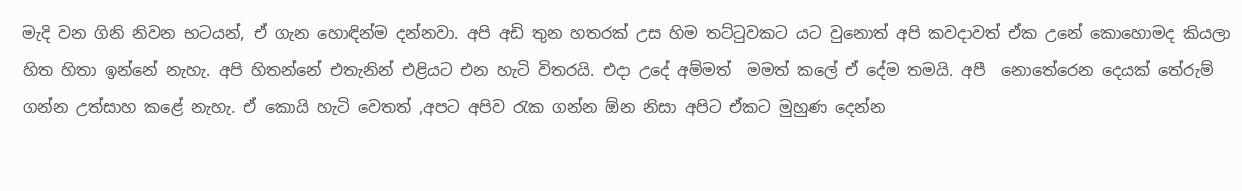මැදි වන ගිනි නිවන භටයන්, ඒ ගැන හොඳින්ම දන්නවා. අපි අඩි තුන හතරක් උස හිම තට්ටුවකට යට වුනොත් අපි කවදාවත් ඒක උනේ කොහොමද කියලා හිත හිතා ඉන්නේ නැහැ. අපි හිතන්නේ එතැනින් එළියට එන හැටි විතරයි. එදා උදේ අම්මත්  මමත් කලේ ඒ දේම තමයි. අපී  නොතේරෙන දෙයක් තේරුම් ගන්න උත්සාහ කළේ නැහැ. ඒ කොයි හැටි වෙතත් ,අපට අපිව රැක ගන්න ඕන නිසා අපිට ඒකට මුහුණ දෙන්න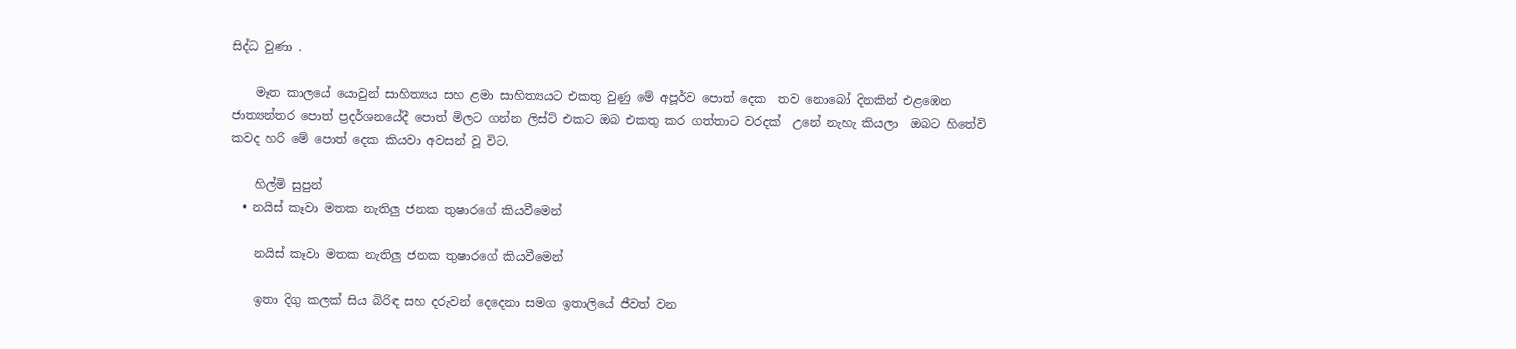සිද්ධ වුණා .

    මෑත කාලයේ යොවුන් සාහිත්‍යය සහ ළමා සාහිත්‍යයට එකතු වුණු මේ අපූර්ව පොත් දෙක  තව නොබෝ දිනකින් එළඹෙන ජාත්‍යන්තර පොත් ප්‍රදර්ශනයේදී පොත් මිලට ගන්න ලිස්ට් එකට ඔබ එකතු කර ගත්තාට වරදක්  උනේ නැහැ කියලා  ඔබට හිතේවි කවද හරි මේ පොත් දෙක කියවා අවසන් වූ විට.

    හිල්මි සුපුන්
  • නයිස් කෑවා මතක නැතිලු ජනක තුෂාරගේ කියවීමෙන්

    නයිස් කෑවා මතක නැතිලු ජනක තුෂාරගේ කියවීමෙන්

    ඉතා දිගු කලක් සිය බිරිඳ සහ දරුවන් දෙදෙනා සමග ඉතාලියේ ජීවත් වන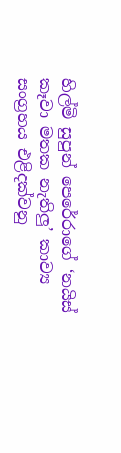හිල්මි සුපුන් පෙරේරාගේ ‘නයිස් කෑවා මතක නැතිලු’ කාව්‍ය සංග්‍රහය එළිදක්වනු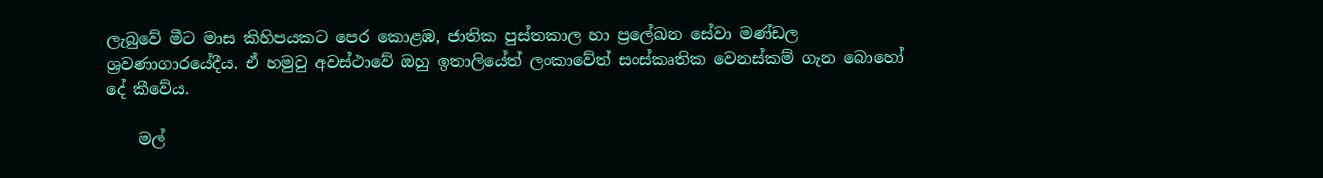ලැබුවේ මීට මාස කිහිපයකට පෙර කොළඹ, ජාතික පුස්තකාල හා ප්‍රලේඛන සේවා මණ්ඩල ශ්‍රවණාගාරයේදීය. ඒ හමුවු අවස්ථාවේ ඔහු ඉතාලියේත් ලංකාවේත් සංස්කෘතික වෙනස්කම් ගැන බොහෝ දේ කීවේය.

    මල්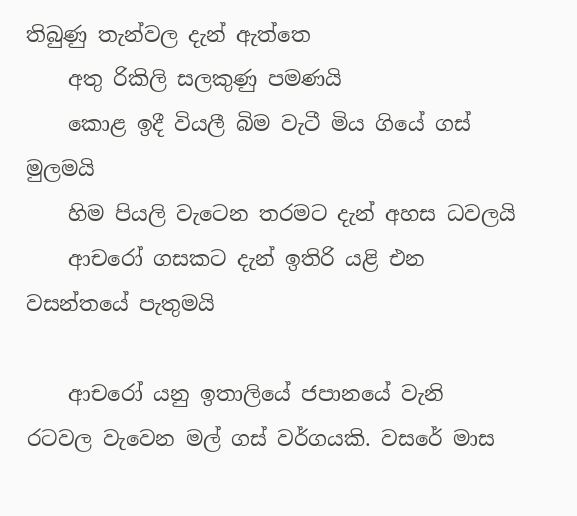තිබුණු තැන්වල දැන් ඇත්තෙ
    අතු රිකිලි සලකුණු පමණයි
    කොළ ඉදී වියලී බිම වැටී මිය ගියේ ගස් මුලමයි
    හිම පියලි වැටෙන තරමට දැන් අහස ධවලයි
    ආචරෝ ගසකට දැන් ඉතිරි යළි එන වසන්තයේ පැතුමයි

    ආචරෝ යනු ඉතාලියේ ජපානයේ වැනි රටවල වැවෙන මල් ගස් වර්ගයකි. වසරේ මාස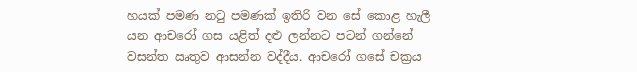හයක් පමණ නටු පමණක් ඉතිරි වන සේ කොළ හැලී යන ආචරෝ ගස යළිත් දළු ලන්නට පටන් ගන්නේ වසන්ත ඍතුව ආසන්න වද්දීය. ආචරෝ ගසේ චක්‍රය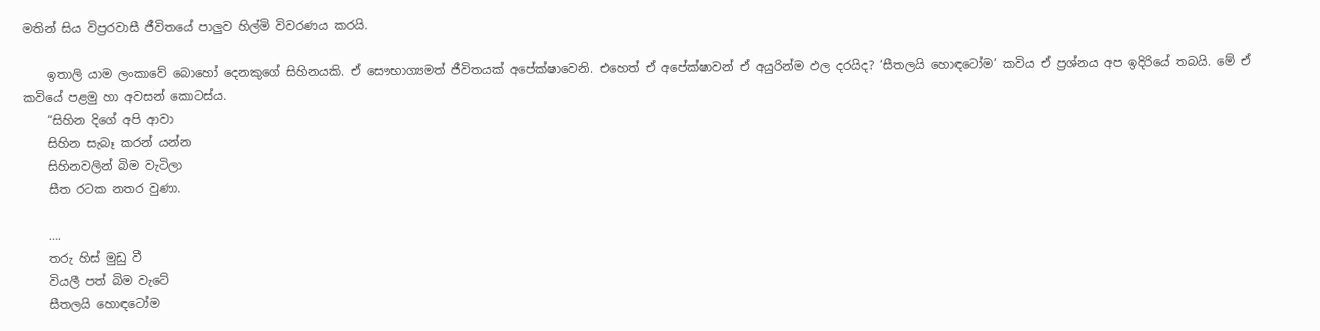මතින් සිය විප්‍රරවාසී ජීවිතයේ පාලුව හිල්මි විවරණය කරයි.

    ඉතාලි යාම ලංකාවේ බොහෝ දෙනකුගේ සිහිනයකි. ඒ සෞභාග්‍යමත් ජීවිතයක් අපේක්ෂාවෙනි. එහෙත් ඒ අපේක්ෂාවන් ඒ අයුරින්ම ඵල දරයිද? ‘සීතලයි හොඳටෝම’ කවිය ඒ ප්‍රශ්නය අප ඉදිරියේ තබයි. මේ ඒ කවියේ පළමු හා අවසන් කොටස්ය.
    “සිහින දිගේ අපි ආවා
    සිහින සැබෑ කරන් යන්න
    සිහිනවලින් බිම වැටිලා
    සීත රටක නතර වුණා.

    ….
    තරු හිස් මුඩු වී
    වියලී පත් බිම වැටේ
    සීතලයි හොඳටෝම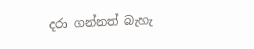දරා ගන්නත් බැහැ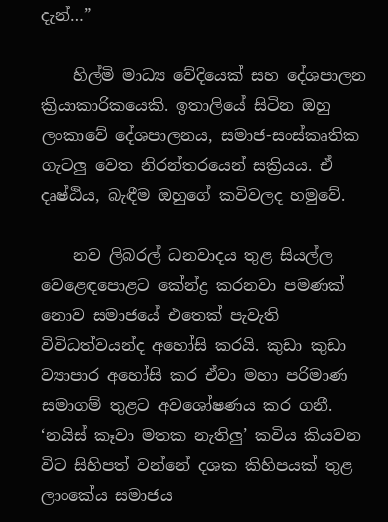දැන්…”

    හිල්මි මාධ්‍ය වේදියෙක් සහ දේශපාලන ක්‍රියාකාරිකයෙකි. ඉතාලියේ සිටින ඔහු ලංකාවේ දේශපාලනය, සමාජ-සංස්කෘතික ගැටලු වෙත නිරන්තරයෙන් සක්‍රියය. ඒ දෘෂ්ඨිය, බැඳීම ඔහුගේ කවිවලද හමුවේ.

    නව ලිබරල් ධනවාදය තුළ සියල්ල වෙළෙඳපොළට කේන්ද්‍ර කරනවා පමණක් නොව සමාජයේ එතෙක් පැවැති විවිධත්වයන්ද අහෝසි කරයි. කුඩා කුඩා ව්‍යාපාර අහෝසි කර ඒවා මහා පරිමාණ සමාගම් තුළට අවශෝෂණය කර ගනී. ‘නයිස් කෑවා මතක නැතිලු’ කවිය කියවන විට සිහිපත් වන්නේ දශක කිහිපයක් තුළ ලාංකේය සමාජය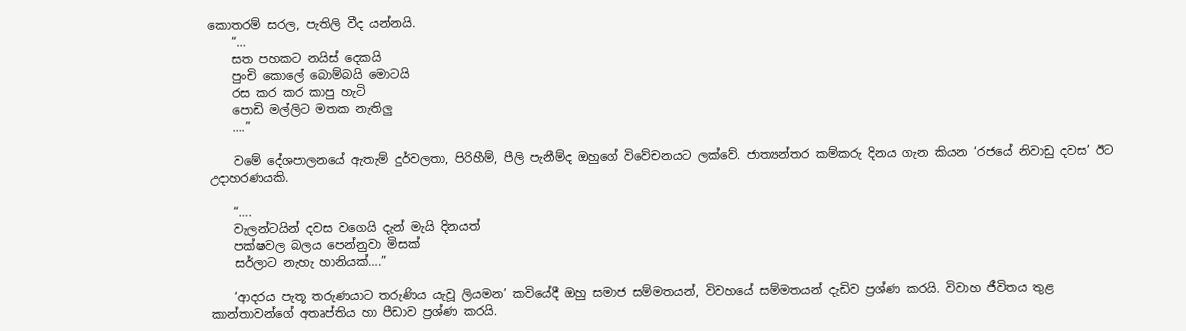කොතරම් සරල, පැතිලි වීද යන්නයි.
    “…
    සත පහකට නයිස් දෙකයි
    පුංචි කොලේ බොම්බයි මොටයි
    රස කර කර කාපු හැටි
    පොඩි මල්ලිට මතක නැතිලු
    ….”

    වමේ දේශපාලනයේ ඇතැම් දුර්වලතා, පිරිහීම්, පීලි පැනීම්ද ඔහුගේ විවේචනයට ලක්වේ. ජාත්‍යන්තර කම්කරු දිනය ගැන කියන ‘රජයේ නිවාඩු දවස’ ඊට උදාහරණයකි.

    “….
    වැලන්ටයින් දවස වගෙයි දැන් මැයි දිනයත්
    පක්ෂවල බලය පෙන්නුවා මිසක්
    සර්ලාට නැහැ හානියක්….”

    ‘ආදරය පැතූ තරුණයාට තරුණිය යැවූ ලියමන’ කවියේදී ඔහු සමාජ සම්මතයන්, විවහයේ සම්මතයන් දැඩිව ප්‍රශ්ණ කරයි. විවාහ ජීවිතය තුළ කාන්තාවන්ගේ අතෘප්තිය හා පීඩාව ප්‍රශ්ණ කරයි.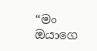“මං ඔයාගෙ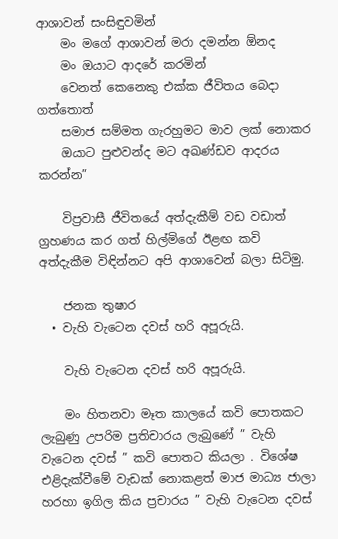ආශාවන් සංසිඳුවමින්
    මං මගේ ආශාවන් මරා දමන්න ඕනද
    මං ඔයාට ආදරේ කරමින්
    වෙනත් කෙනෙකු එක්ක ජීවිතය බෙදා ගත්තොත්
    සමාජ සම්මත ගැරහුමට මාව ලක් නොකර
    ඔයාට පුළුවන්ද මට අඛණ්ඩව ආදරය කරන්න”

    විප්‍රවාසී ජීවිතයේ අත්දැකීම් වඩ වඩාත් ග්‍රහණය කර ගත් හිල්මිගේ ඊළඟ කවි අත්දැකීම විඳින්නට අපි ආශාවෙන් බලා සිටිමු.

    ජනක තුෂාර
  • වැහි වැටෙන දවස් හරි අපූරුයි.

    වැහි වැටෙන දවස් හරි අපූරුයි.

    මං හිතනවා මෑත කාලයේ කවි පොතකට ලැබුණු උපරිම ප්‍රතිචාරය ලැබුණේ ” වැහි වැටෙන දවස් ” කවි පොතට කියලා . විශේෂ එළිදැක්වීමේ වැඩක් නොකළත් මාජ මාධ්‍ය ජාලා හරහා ඉගිල කිය ප්‍රචාරය ” වැහි වැටෙන දවස්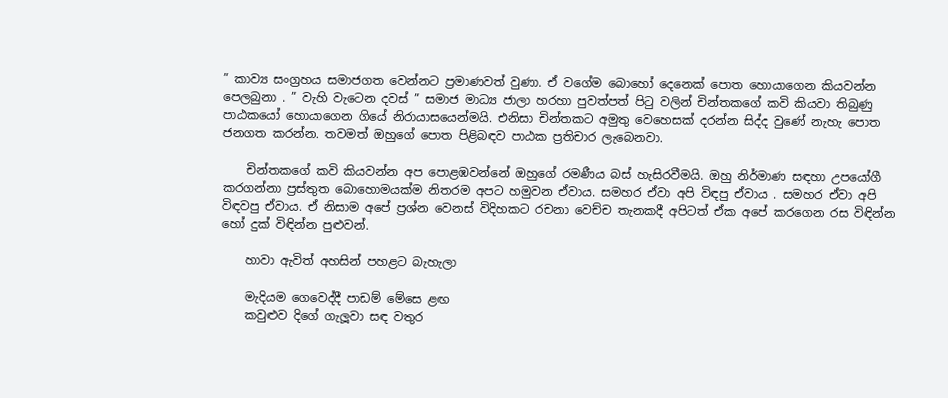” කාව්‍ය සංග්‍රහය සමාජගත වෙන්නට ප්‍රමාණවත් වුණා. ඒ වගේම බොහෝ දෙනෙක් පොත හොයාගෙන කියවන්න පෙලබුනා . ” වැහි වැටෙන දවස් ” සමාජ මාධ්‍ය ජාලා හරහා පුවත්පත් පිටු වලින් චින්තකගේ කවි කියවා තිබුණු පාඨකයෝ හොයාගෙන ගියේ නිරායාසයෙන්මයි. එනිසා චින්තකට අමුතු වෙහෙසක් දරන්න සිද්ද වුණේ නැහැ පොත ජනගත කරන්න. තවමත් ඔහුගේ පොත පිළිබඳව පාඨක ප්‍රතිචාර ලැබෙනවා.

    චින්තකගේ කවි කියවන්න අප පොළඹවන්නේ ඔහුගේ රමණීය බස් හැසිරවීමයි. ඔහු නිර්මාණ සඳහා උපයෝගී කරගන්නා ප්‍රස්තුත බොහොමයක්ම නිතරම අපට හමුවන ඒවාය. සමහර ඒවා අපි විඳපු ඒවාය . සමහර ඒවා අපි විඳවපු ඒවාය. ඒ නිසාම අපේ ප්‍රශ්න වෙනස් විදිහකට රචනා වෙච්ච තැනකදී අපිටත් ඒක අපේ කරගෙන රස විඳින්න හෝ දුක් විඳින්න පුළුවන්.

    හාවා ඇවිත් අහසින් පහළට බැහැලා

    මැදියම ගෙවෙද්දී පාඩම් මේසෙ ළඟ
    කවුළුව දිගේ ගැලූවා සඳ වතුර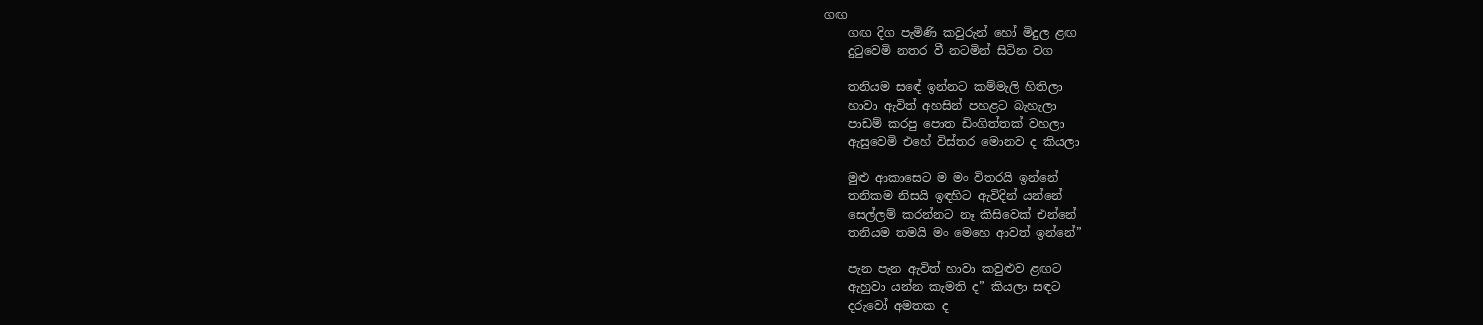ගඟ
    ගඟ දිග පැමිණි කවුරුන් හෝ මිදුල ළඟ
    දුටුවෙමි නතර වී නටමින් සිටින වග

    තනියම සඳේ ඉන්නට කම්මැලි හිතිලා
    හාවා ඇවිත් අහසින් පහළට බැහැලා
    පාඩම් කරපු පොත ඩිංගිත්තක් වහලා
    ඇසුවෙමි එහේ විස්තර මොනව ද කියලා

    මුළු ආකාසෙට ම මං විතරයි ඉන්නේ
    තනිකම නිසයි ඉඳහිට ඇවිදින් යන්නේ
    සෙල්ලම් කරන්නට නෑ කිසිවෙක් එන්නේ
    තනියම තමයි මං මෙහෙ ආවත් ඉන්නේ”

    පැන පැන ඇවිත් හාවා කවුළුව ළඟට
    ඇහුවා යන්න කැමති ද” කියලා සඳට
    දරුවෝ අමතක ද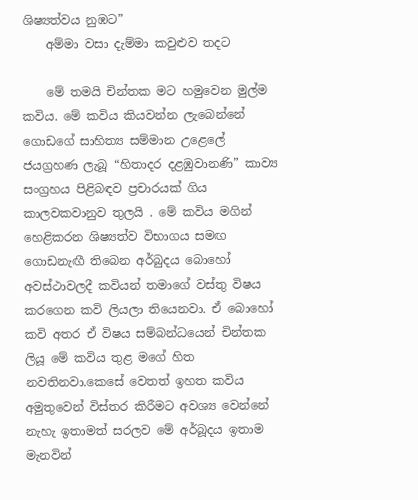ශිෂ්‍යත්වය නුඹට”
    අම්මා වසා දැම්මා කවුළුව තදට

    මේ තමයි චින්තක මට හමුවෙන මුල්ම කවිය. මේ කවිය කියවන්න ලැබෙන්නේ ගොඩගේ සාහිත්‍ය සම්මාන උළෙලේ ජයග්‍රහණ ලැබූ “හිතාදර දළඹුවානණි” කාව්‍ය සංග්‍රහය පිළිබඳව ප්‍රචාරයක් ගිය කාලවකවානුව තුලයි . මේ කවිය මගින් හෙළිකරන ශිෂ්‍යත්ව විභාගය සමඟ ගොඩනැඟී තිබෙන අර්බුදය බොහෝ අවස්ථාවලදී කවියන් තමාගේ වස්තු විෂය කරගෙන කවි ලියලා තියෙනවා. ඒ බොහෝ කවි අතර ඒ විෂය සම්බන්ධයෙන් චින්තක ලියූ මේ කවිය තුළ මගේ හිත නවතිනවා.කෙසේ වෙතත් ඉහත කවිය අමුතුවෙන් විස්තර කිරීමට අවශ්‍ය වෙන්නේ නැහැ ඉතාමත් සරලව මේ අර්බූදය ඉතාම මැනවින්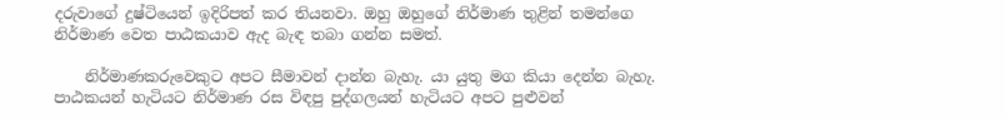දරුවාගේ දුෂ්ටියෙන් ඉදිරිපත් කර තියනවා. ඔහු ඔහුගේ නිර්මාණ තුළින් තමන්ගෙ නිර්මාණ වෙත පාඨකයාව ඇද බැඳ තබා ගන්න සමත්.

    නිර්මාණකරුවෙකුට අපට සීමාවන් දාන්න බැහැ. යා යුතු මග කියා දෙන්න බැහැ. පාඨකයන් හැටියට නිර්මාණ රස විඳපු පුද්ගලයන් හැටියට අපට පුළුවන්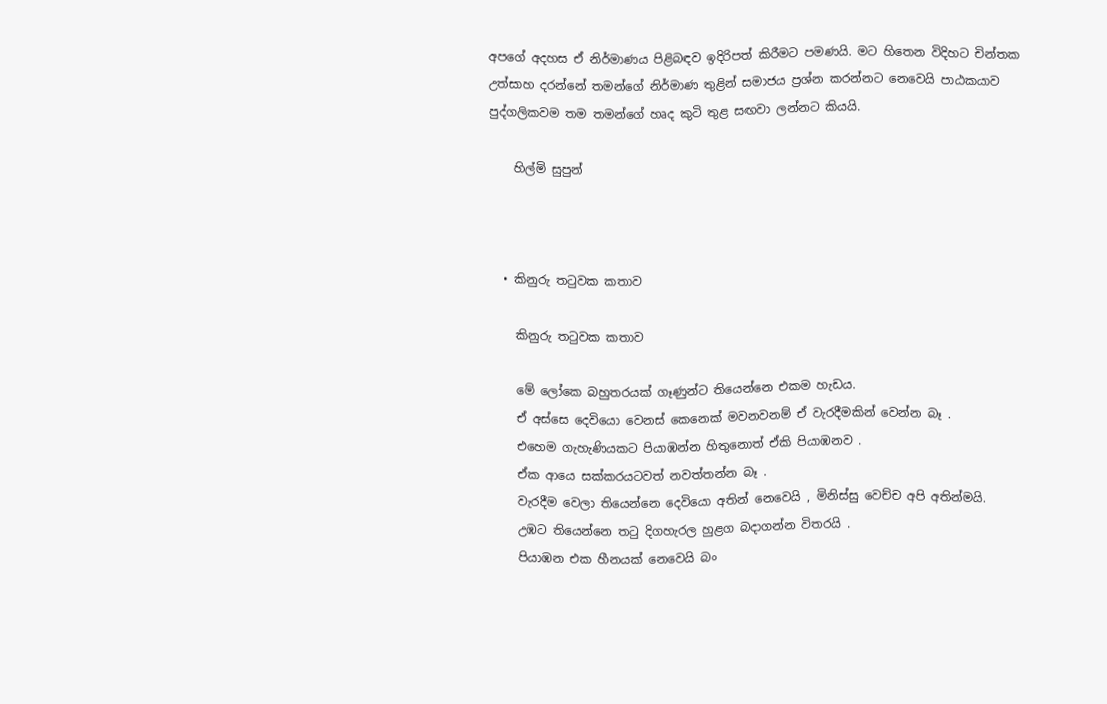අපගේ අදහස ඒ නිර්මාණය පිළිබඳව ඉදිරිපත් කිරීමට පමණයි. මට හිතෙන විදිහට චින්තක උත්සාහ දරන්නේ තමන්ගේ නිර්මාණ තුළින් සමාජය ප්‍රශ්න කරන්නට නෙවෙයි පාඨකයාව පුද්ගලිකවම තම තමන්ගේ හෘද කුටි තුළ සඟවා ලන්නට කියයි.

    හිල්මි සුපුන්



  • කිනුරු තටුවක කතාව

    කිනුරු තටුවක කතාව

    මේ ලෝකෙ බහුතරයක් ගෑණුන්ට තියෙන්නෙ එකම හැඩය.
    ඒ අස්සෙ දෙවියො වෙනස් කෙනෙක් මවනවනම් ඒ වැරදීමකින් වෙන්න බෑ .
    එහෙම ගැහැණියකට පියාඹන්න හිතුනොත් ඒකි පියාඹනව .
    ඒක ආයෙ සක්කරයටවත් නවත්තන්න බෑ .
    වැරදීම වෙලා තියෙන්නෙ දෙවියො අතින් නෙවෙයි , මිනිස්සු වෙච්ච අපි අතින්මයි.
    උඹට තියෙන්නෙ තටු දිගහැරල හුළග බදාගන්න විතරයි .
    පියාඹන එක හීනයක් නෙවෙයි බං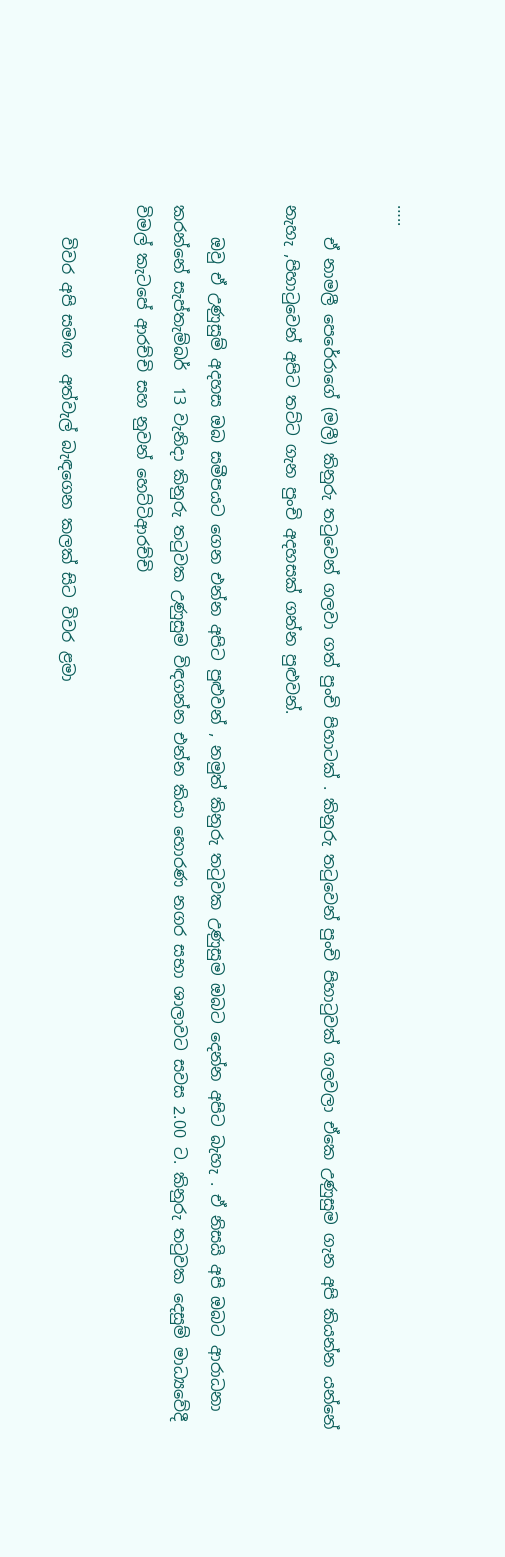…..

    ඒ නාමලී පෙරේරාගේ (මලී) කිනුරු තටුවෙන් ගලවා ගත් පුංචි පිහාටක් . කිනුරු තටුවෙන් පුංචි පිහාටුවක් ගලවලා ඒකෙ උණුසුම ගැන අපි කියන්න යන්නේ නැහැ ,පිහාටුවෙන් අපිට තට්ට ගැන පුංචි අදහසක් ගන්න පුළුවන්.

    ඔවු ඒ උණුසුම් අදහස ඔබ සමීපයට ගෙන එන්න අපිට පුළුවන් , නමුත් කිනුරු තටුවක උණුසුම ඔබට දෙන්න අපිට බැහැ . ඒ නිසයි අපි ඔබට ආරාධනා කරන්නේ සැප්තැම්බර්  13 වැනිදා කිනුරු තටුවක උණුසුම විඳගන්න එන්න කියා හොරණ නගර සභා ශාලාවට සවස 2.00 ට. කිනුරු තටුවක දෙසුම් මාධ්‍යවේදී විමල් කැටපේ ආරච්චි සහ නුවන් හෙට්ටිආරච්චි

    විවර අපි සමඟ  අත්වැල් බැඳගෙන කලක් සිට විවර ළමා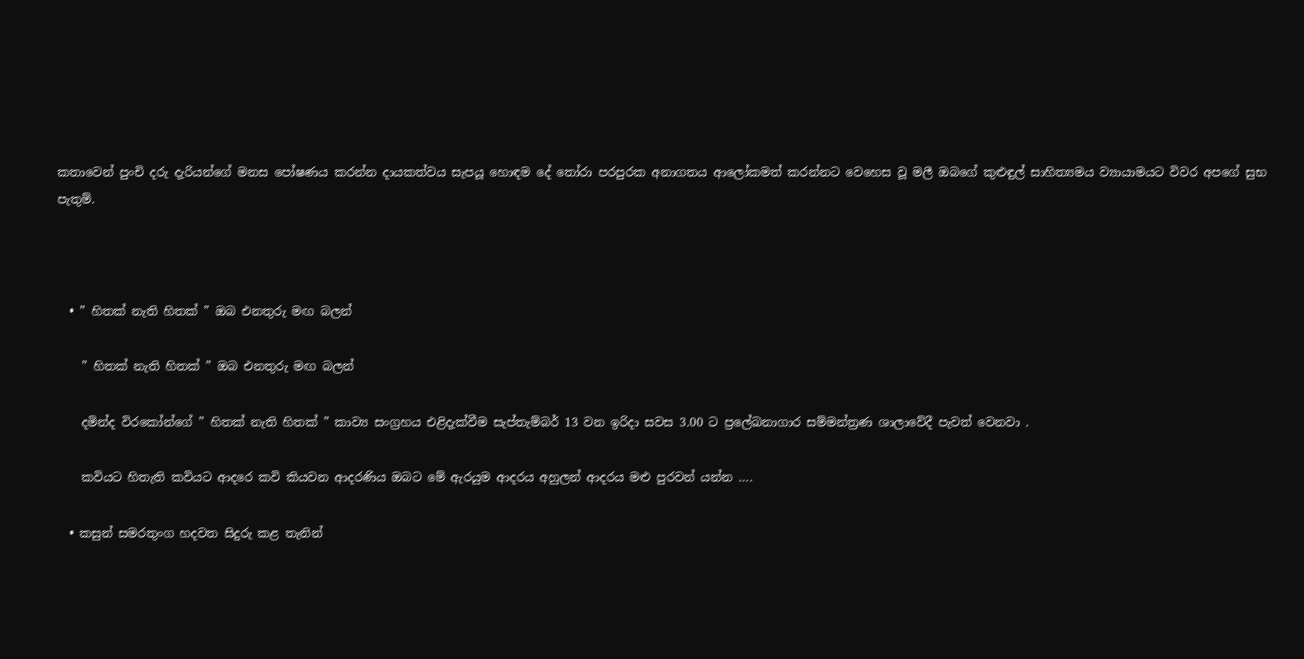කතාවෙන් පුංචි දරු දැරියන්ගේ මනස පෝෂණය කරන්න දායකත්වය සැපයූ හොඳම දේ තෝරා පරපුරක අනාගතය ආලෝකමත් කරන්නට වෙහෙස වූ මලී ඔබගේ කුළුඳුල් සාහිත්‍යමය ව්‍යායාමයට විවර අපගේ සුභ පැතුම්.



  • ” හිතක් නැති හිතක් ” ඔබ එනතුරු මඟ බලන්

    ” හිතක් නැති හිතක් ” ඔබ එනතුරු මඟ බලන්

    දමින්ද විරකෝන්ගේ ” හිතක් නැති හිතක් ” කාව්‍ය සංග්‍රහය එළිදැක්වීම සැප්තැම්බර් 13 වන ඉරිදා සවස 3.00 ට ප්‍රලේඛනාගාර සම්මන්ත්‍රණ ශාලාවේදී පැවත් වෙනවා .

    කවියට හිතැති කවියට ආදරෙ කවි කියවන ආදරණිය ඔබට මේ ඇරයුම ආදරය අහුලන් ආදරය මළු පුරවන් යන්න ….

  • කසුන් සමරතුංග හදවත සිදුරු කළ තැනින්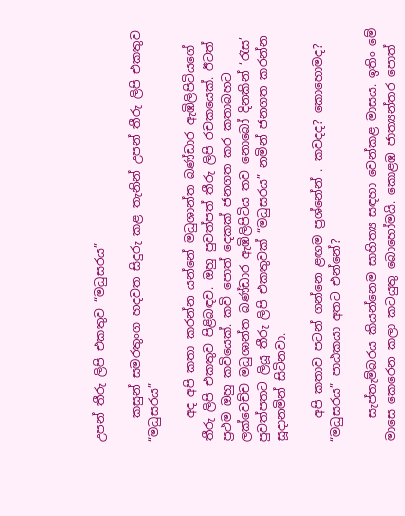උපන් තීරු ලිපි එකතුව “මධුසරය”

    කසුන් සමරතුංග හදවත සිදුරු කළ තැනින් උපන් තීරු ලිපි එකතුව “මධුසරය”

    අද අපි කතා කරන්න යන්නේ මධුශාන්ත බණ්ඩාර ඇඹිලිපිටියගේ තීරු ලිපි එකතුව පිළිබඳව. ඔහු පුවත්පත් තීරු ලිපි රචකයෙක්. ඊටත් ප්‍රථම ඔහු කවියෙක්. කවි පොත් දෙකක් ජනගත කර කතාබහට ලක්වෙච්ච මධුශාන්ත බණ්ඩාර ඇඹිලිපිටිය තව නොබෝ දිනකින් ‘රැස’ පුවත්පතට ලියූ තීරු ලිපි එකතුවක් “මධුසරය” නමින් ජනගත කරන්න සූදානමින් සිටිනවා.

    අපි කතාව පටන් ගන්නෙ ළඟම ප්‍රශ්නේන් . කවදද? කොහොමද? “මධුසරය” පාඨකයා අතට එන්නේ?

    සැප්තැම්බරය කියන්නෙම සාහිත්‍ය සඳහා වෙන්කළ මාසය. ඉතිං මේ මාසෙ කෙරෙන කලා කටයුතු බොහෝමයි. කොළඹ ජාත්‍යන්තර පොත්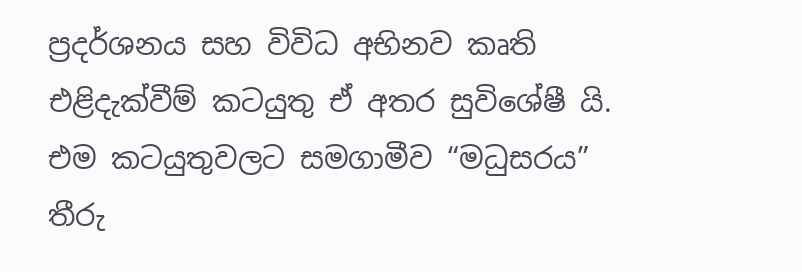ප්‍රදර්ශනය සහ විවිධ අභිනව කෘති එළිදැක්වීම් කටයුතු ඒ අතර සුවිශේෂී යි. එම කටයුතුවලට සමගාමීව “මධුසරය” තීරු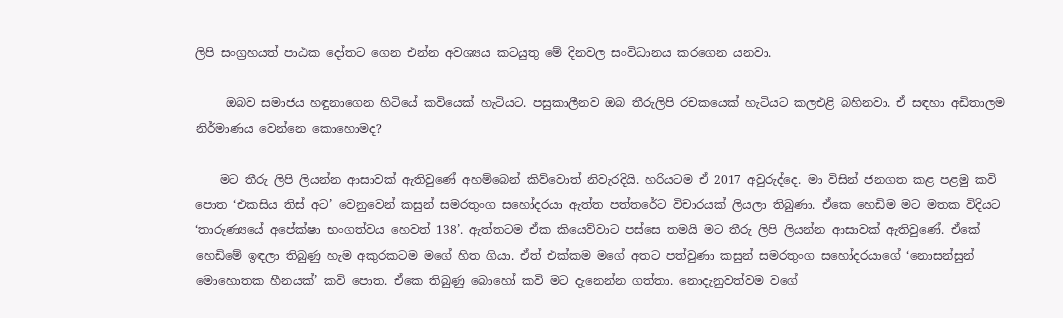ලිපි සංග්‍රහයත් පාඨක දෝතට ගෙන එන්න අවශ්‍යය කටයුතු මේ දිනවල සංවිධානය කරගෙන යනවා.

     ඔබව සමාජය හඳුනාගෙන හිටියේ කවියෙක් හැටියට. පසුකාලීනව ඔබ තීරුලිපි රචකයෙක් හැටියට කලඑළි බහිනවා. ඒ සඳහා අඩිතාලම නිර්මාණය වෙන්නෙ කොහොමද?

    මට තීරු ලිපි ලියන්න ආසාවක් ඇතිවුණේ අහම්බෙන් කිව්වොත් නිවැරදියි. හරියටම ඒ 2017 අවුරුද්දෙ. මා විසින් ජනගත කළ පළමු කවි පොත ‘එකසිය තිස් අට’ වෙනුවෙන් කසුන් සමරතුංග සහෝදරයා ඇත්ත පත්තරේට විචාරයක් ලියලා තිබුණා. ඒකෙ හෙඩිම මට මතක විදියට ‘තාරුණ්‍යයේ අපේක්ෂා භංගත්වය හෙවත් 138’. ඇත්තටම ඒක කියෙව්වාට පස්සෙ තමයි මට තීරු ලිපි ලියන්න ආසාවක් ඇතිවුණේ. ඒකේ හෙඩිමේ ඉඳලා තිබුණු හැම අකුරකටම මගේ හිත ගියා. ඒත් එක්කම මගේ අතට පත්වුණා කසුන් සමරතුංග සහෝදරයාගේ ‘නොසන්සුන් මොහොතක හීනයක්’ කවි පොත. ඒකෙ තිබුණු බොහෝ කවි මට දැනෙන්න ගත්තා. නොදැනුවත්වම වගේ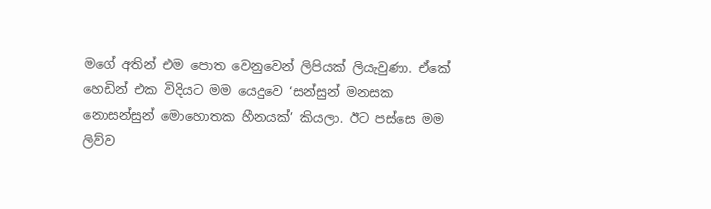මගේ අතින් එම පොත වෙනුවෙන් ලිපියක් ලියැවුණා. ඒකේ හෙඩින් එක විදියට මම යෙදුවෙ ‘සන්සුන් මනසක නොසන්සුන් මොහොතක හීනයක්’ කියලා. ඊට පස්සෙ මම ලිව්ව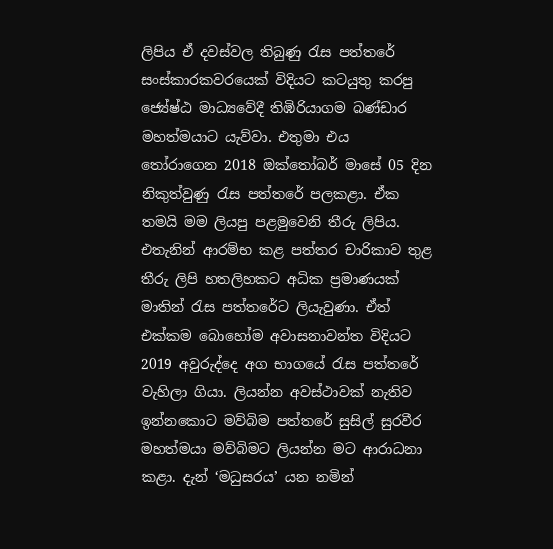ලිපිය ඒ දවස්වල තිබුණු රැස පත්තරේ සංස්කාරකවරයෙක් විදියට කටයුතු කරපු ජ්‍යේෂ්ඨ මාධ්‍යවේදී තිඹිරියාගම බණ්ඩාර මහත්මයාට යැව්වා. එතුමා එය තෝරාගෙන 2018 ඔක්තෝබර් මාසේ 05 දින නිකුත්වුණු රැස පත්තරේ පලකළා. ඒක තමයි මම ලියපු පළමුවෙනි තීරු ලිපිය. එතැනින් ආරම්භ කළ පත්තර චාරිකාව තුළ තීරු ලිපි හතලිහකට අධික ප්‍රමාණයක් මාතින් රැස පත්තරේට ලියැවුණා. ඒත් එක්කම බොහෝම අවාසනාවන්ත විදියට 2019 අවුරුද්දෙ අග භාගයේ රැස පත්තරේ වැහිලා ගියා. ලියන්න අවස්ථාවක් නැතිව ඉන්නකොට මව්බිම පත්තරේ සුසිල් සුරවීර මහත්මයා මව්බිමට ලියන්න මට ආරාධනා කළා. දැන් ‘මධුසරය’ යන නමින්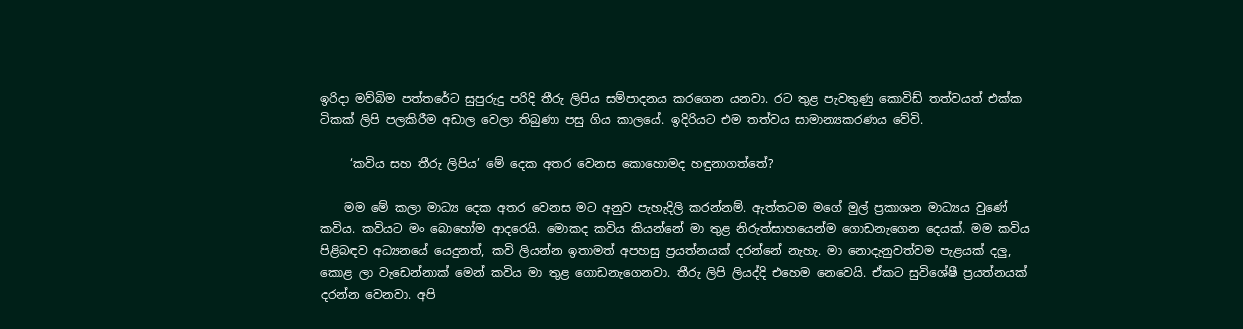ඉරිදා මව්බිම පත්තරේට සුපුරුදු පරිදි තීරු ලිපිය සම්පාදනය කරගෙන යනවා. රට තුළ පැවතුණු කොවිඩ් තත්වයත් එක්ක ටිකක් ලිපි පලකිරීම අඩාල වෙලා තිබුණා පසු ගිය කාලයේ. ඉදිරියට එම තත්වය සාමාන්‍යකරණය වේවි.

     ‘කවිය සහ තීරු ලිපිය’ මේ දෙක අතර වෙනස කොහොමද හඳුනාගත්තේ?

    මම මේ කලා මාධ්‍ය දෙක අතර වෙනස මට අනුව පැහැදිලි කරන්නම්. ඇත්තටම මගේ මුල් ප්‍රකාශන මාධ්‍යය වුණේ කවිය. කවියට මං බොහෝම ආදරෙයි. මොකද කවිය කියන්නේ මා තුළ නිරුත්සාහයෙන්ම ගොඩනැගෙන දෙයක්. මම කවිය පිළිබඳව අධ්‍යනයේ යෙදුනත්, කවි ලියන්න ඉතාමත් අපහසු ප්‍රයත්නයක් දරන්නේ නැහැ. මා නොදැනුවත්වම පැළයක් දලු, කොළ ලා වැඩෙන්නාක් මෙන් කවිය මා තුළ ගොඩනැගෙනවා. තීරු ලිපි ලියද්දි එහෙම නෙවෙයි. ඒකට සුවිශේෂී ප්‍රයත්නයක් දරන්න වෙනවා. අපි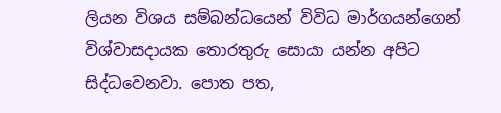ලියන විශය සම්බන්ධයෙන් විවිධ මාර්ගයන්ගෙන් විශ්වාසදායක තොරතුරු සොයා යන්න අපිට සිද්ධවෙනවා. පොත පත,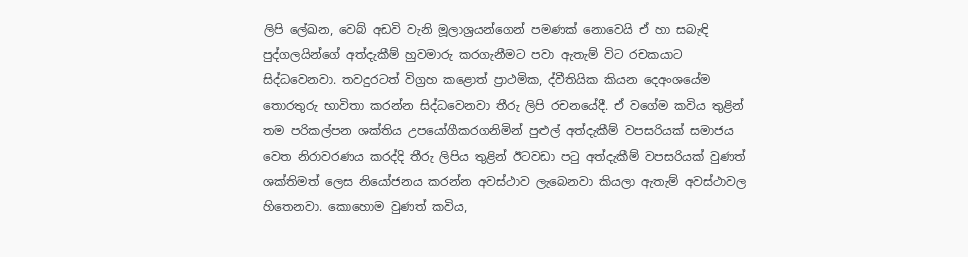ලිපි ලේඛන, වෙබ් අඩවි වැනි මූලාශ්‍රයන්ගෙන් පමණක් නොවෙයි ඒ හා සබැඳි පුද්ගලයින්ගේ අත්දැකීම් හුවමාරු කරගැනීමට පවා ඇතැම් විට රචකයාට සිද්ධවෙනවා. තවදුරටත් විග්‍රහ කළොත් ප්‍රාථමික, ද්වීතියික කියන දෙඅංශයේම තොරතුරු භාවිතා කරන්න සිද්ධවෙනවා තීරු ලිපි රචනයේදී. ඒ වගේම කවිය තුළින් තම පරිකල්පන ශක්තිය උපයෝගීකරගනිමින් පුළුල් අත්දැකීම් වපසරියක් සමාජය වෙත නිරාවරණය කරද්දි තීරු ලිපිය තුළින් ඊටවඩා පටු අත්දැකීම් වපසරියක් වුණත් ශක්තිමත් ලෙස නියෝජනය කරන්න අවස්ථාව ලැබෙනවා කියලා ඇතැම් අවස්ථාවල හිතෙනවා. කොහොම වුණත් කවිය,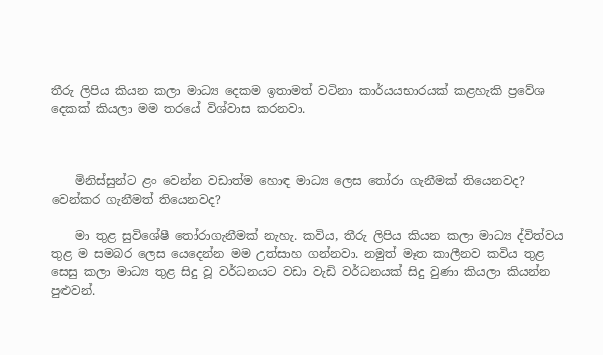තීරු ලිපිය කියන කලා මාධ්‍ය දෙකම ඉතාමත් වටිනා කාර්යයභාරයක් කළහැකි ප්‍රවේශ දෙකක් කියලා මම තරයේ විශ්වාස කරනවා.



    මිනිස්සුන්ට ළං වෙන්න වඩාත්ම හොඳ මාධ්‍ය ලෙස තෝරා ගැනීමක් තියෙනවද? වෙන්කර ගැනීමත් තියෙනවද?

    මා තුළ සුවිශේෂී තෝරාගැනීමක් නැහැ. කවිය, තීරු ලිපිය කියන කලා මාධ්‍ය ද්විත්වය තුළ ම සමබර ලෙස යෙදෙන්න මම උත්සාහ ගන්නවා. නමුත් මෑත කාලීනව කවිය තුළ සෙසු කලා මාධ්‍ය තුළ සිදු වූ වර්ධනයට වඩා වැඩි වර්ධනයක් සිදු වුණා කියලා කියන්න පුළුවන්.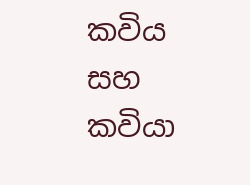කවිය සහ කවියා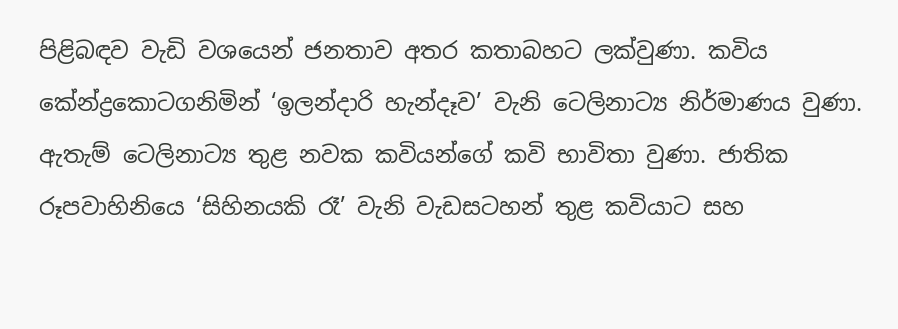පිළිබඳව වැඩි වශයෙන් ජනතාව අතර කතාබහට ලක්වුණා. කවිය කේන්ද්‍රකොටගනිමින් ‘ඉලන්දාරි හැන්දෑව’ වැනි ටෙලිනාට්‍ය නිර්මාණය වුණා. ඇතැම් ටෙලිනාට්‍ය තුළ නවක කවියන්ගේ කවි භාවිතා වුණා. ජාතික රූපවාහිනියෙ ‘සිහිනයකි රෑ’ වැනි වැඩසටහන් තුළ කවියාට සහ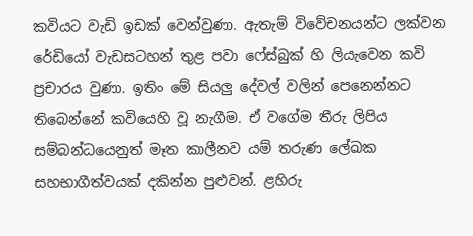කවියට වැඩි ඉඩක් වෙන්වුණා. ඇතැම් විවේචනයන්ට ලක්වන රේඩියෝ වැඩසටහන් තුළ පවා ෆේස්බුක් හි ලියැවෙන කවි ප්‍රචාරය වුණා. ඉතිං මේ සියලු දේවල් වලින් පෙනෙන්නට තිබෙන්නේ කවියෙහි වූ නැගීම. ඒ වගේම තීරු ලිපිය සම්බන්ධයෙනුත් මෑත කාලීනව යම් තරුණ ලේඛක සහභාගීත්වයක් දකින්න පුළුවන්. ළහිරු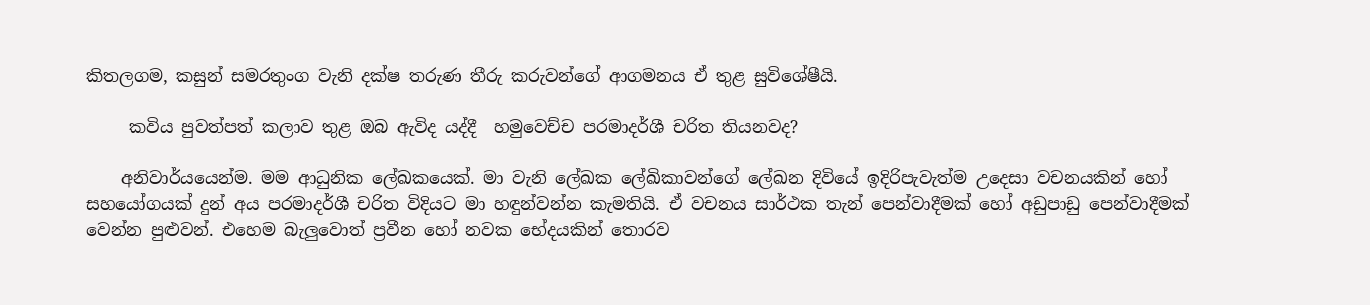කිතලගම, කසුන් සමරතුංග වැනි දක්ෂ තරුණ තීරු කරුවන්ගේ ආගමනය ඒ තුළ සුවිශේෂීයි.

     කවිය පුවත්පත් කලාව තුළ ඔබ ඇවිද යද්දී  හමුවෙච්ච පරමාදර්ශී චරිත තියනවද?

    අනිවාර්යයෙන්ම. මම ආධුනික ලේඛකයෙක්. මා වැනි ලේඛක ලේඛිකාවන්ගේ ලේඛන දිවියේ ඉදිරිපැවැත්ම උදෙසා වචනයකින් හෝ සහයෝගයක් දුන් අය පරමාදර්ශී චරිත විදියට මා හඳුන්වන්න කැමතියි. ඒ වචනය සාර්ථක තැන් පෙන්වාදීමක් හෝ අඩුපාඩු පෙන්වාදීමක් වෙන්න පුළුවන්. එහෙම බැලුවොත් ප්‍රවීන හෝ නවක භේදයකින් තොරව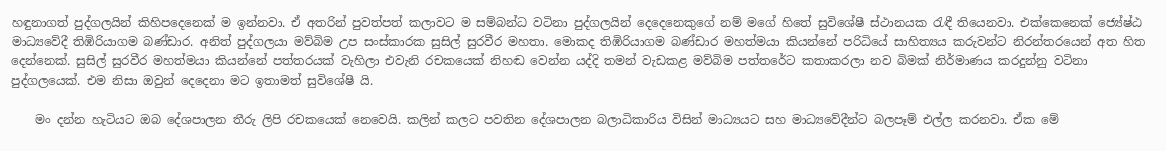හඳුනාගත් පුද්ගලයින් කිහිපදෙනෙක් ම ඉන්නවා. ඒ අතරින් පුවත්පත් කලාවට ම සම්බන්ධ වටිනා පුද්ගලයින් දෙදෙනෙකුගේ නම් මගේ හිතේ සුවිශේෂී ස්ථානයක රැඳී තියෙනවා. එක්කෙනෙක් ජ්‍යේෂ්ඨ මාධ්‍යවේදී තිඹිරියාගම බණ්ඩාර. අනිත් පුද්ගලයා මව්බිම උප සංස්කාරක සුසිල් සුරවීර මහතා. මොකද තිඹිරියාගම බණ්ඩාර මහත්මයා කියන්නේ පරිධියේ සාහිත්‍යය කරුවන්ට නිරන්තරයෙන් අත හිත දෙන්නෙක්. සුසිල් සුරවීර මහත්මයා කියන්නේ පත්තරයක් වැහිලා එවැනි රචකයෙක් නිහඬ වෙන්න යද්දි තමන් වැඩකළ මව්බිම පත්තරේට කතාකරලා නව බිමක් නිර්මාණය කරදුන්නු වටිනා පුද්ගලයෙක්. එම නිසා ඔවුන් දෙදෙනා මට ඉතාමත් සුවිශේෂී යි.

    මං දන්න හැටියට ඔබ දේශපාලන තීරු ලිපි රචකයෙක් නෙවෙයි. කලින් කලට පවතින දේශපාලන බලාධිකාරිය විසින් මාධ්‍යයට සහ මාධ්‍යවේදීන්ට බලපෑම් එල්ල කරනවා. ඒක මේ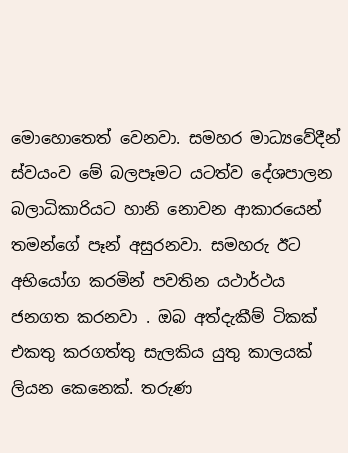මොහොතෙත් වෙනවා. සමහර මාධ්‍යවේදීන් ස්වයංව මේ බලපෑමට යටත්ව දේශපාලන බලාධිකාරියට හානි නොවන ආකාරයෙන් තමන්ගේ පෑන් අසුරනවා. සමහරු ඊට අභියෝග කරමින් පවතින යථාර්ථය ජනගත කරනවා . ඔබ අත්දැකීම් ටිකක් එකතු කරගත්තු සැලකිය යුතු කාලයක් ලියන කෙනෙක්. තරුණ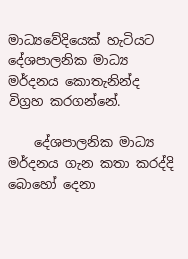මාධ්‍යවේදියෙක් හැටියට දේශපාලනික මාධ්‍ය මර්දනය කොතැනින්ද විග්‍රහ කරගන්නේ.

    දේශපාලනික මාධ්‍ය මර්දනය ගැන කතා කරද්දි බොහෝ දෙනා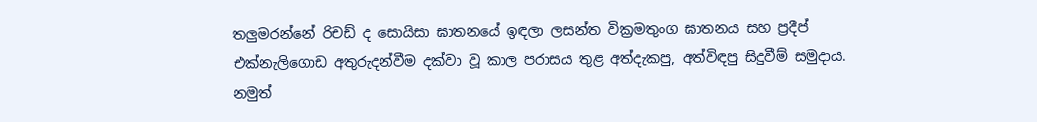තලුමරන්නේ රිචඩ් ද සොයිසා ඝාතනයේ ඉඳලා ලසන්ත වික්‍රමතුංග ඝාතනය සහ ප්‍රදීප් එක්නැලිගොඩ අතුරුදන්වීම දක්වා වූ කාල පරාසය තුළ අත්දැකපු, අත්විඳපු සිදුවීම් සමුදාය. නමුත්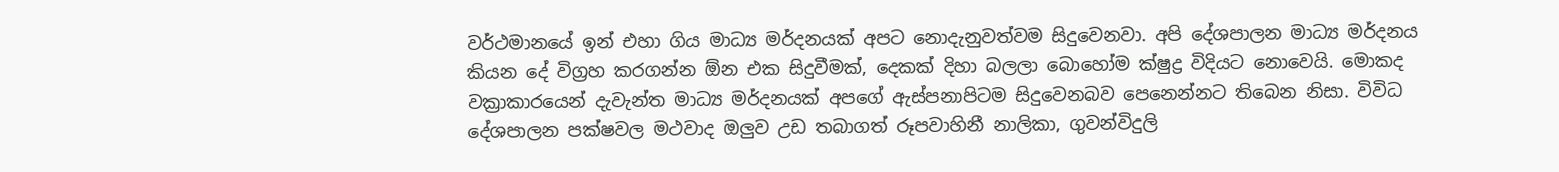වර්ථමානයේ ඉන් එහා ගිය මාධ්‍ය මර්දනයක් අපට නොදැනුවත්වම සිදුවෙනවා. අපි දේශපාලන මාධ්‍ය මර්දනය කියන දේ විග්‍රහ කරගන්න ඕන එක සිදුවීමක්, දෙකක් දිහා බලලා බොහෝම ක්ෂුද්‍ර විදියට නොවෙයි. මොකද වක්‍රාකාරයෙන් දැවැන්ත මාධ්‍ය මර්දනයක් අපගේ ඇස්පනාපිටම සිදුවෙනබව පෙනෙන්නට තිබෙන නිසා. විවිධ දේශපාලන පක්ෂවල මථවාද ඔලුව උඩ තබාගත් රූපවාහිනී නාලිකා, ගුවන්විදුලි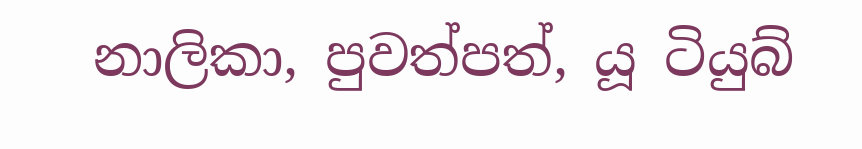නාලිකා, පුවත්පත්, යූ ටියුබ්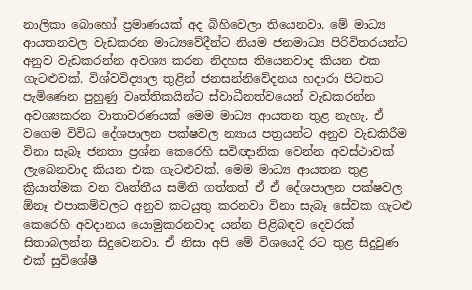නාලිකා බොහෝ ප්‍රමාණයක් අද බිහිවෙලා තියෙනවා. මේ මාධ්‍ය ආයතනවල වැඩකරන මාධ්‍යවේදීන්ට නියම ජනමාධ්‍ය පිරිවිතරයන්ට අනුව වැඩකරන්න අවශ්‍ය කරන නිදහස තියෙනවාද කියන එක ගැටළුවක්. විශ්වවිද්‍යාල තුළින් ජනසන්නිවේදනය හදාරා පිටතට පැමිණෙන පුහුණු වෘත්තිකයින්ට ස්වාධීනත්වයෙන් වැඩකරන්න අවශ්‍යකරන වාතාවරණයක් මෙම මාධ්‍ය ආයතන තුළ නැහැ. ඒ වගෙම විවිධ දේශපාලන පක්ෂවල න්‍යාය පත්‍රයන්ට අනුව වැඩකිරීම විනා සැබෑ ජනතා ප්‍රශ්න කෙරෙහි සවිඥානික වෙන්න අවස්ථාවක් ලැබෙනවාද කියන එක ගැටළුවක්. මෙම මාධ්‍ය ආයතන තුළ ක්‍රියාත්මක වන වෘත්තීය සමිති ගත්තත් ඒ ඒ දේශපාලන පක්ෂවල ඕනෑ එපාකම්වලට අනුව කටයුතු කරනවා විනා සැබෑ සේවක ගැටළු කෙරෙහි අවදානය යොමුකරනවාද යන්න පිළිබඳව දෙවරක් සිතාබලන්න සිදුවෙනවා. ඒ නිසා අපි මේ විශයෙදි රට තුළ සිදුවුණ එක් සුවිශේෂී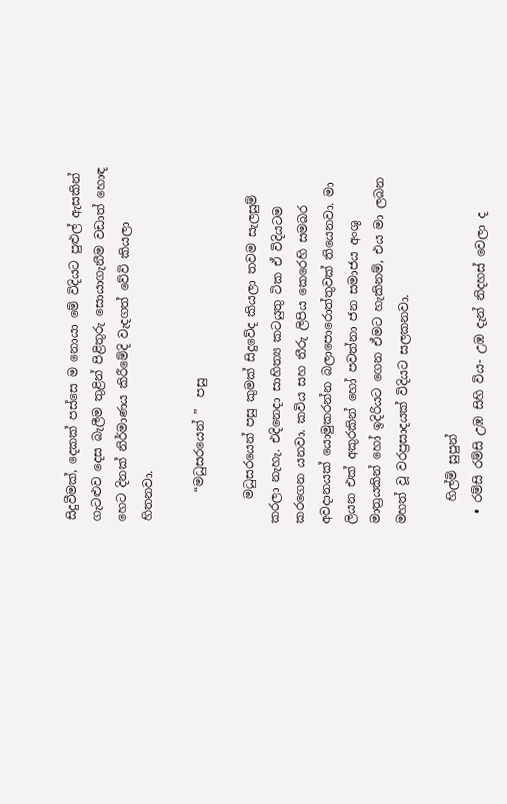සිදුවීමක්, දෙකක් පස්සෙ ම නොයා මේ විදියට පුළුල් ඇසකින් ගැටළුව දෙස බැලීම තුළින් පිළිතුරු සොයාගැනීම වඩාත් හොඳ හෙට දිනක් නිර්මාණය කිරීමේදි වැදගත් වේවි කියලා හිතනවා.

     “මධුසරයෙන් ”  පසු

    මධුසරයෙන් පසු කුමක් සිදුවේද කියලා තවම සැලසුම් කරලා නැහැ. එදිනෙදා සාහිත්‍ය කටයුතු ටික ඒ විදියටම කරගෙන යනවා. කවිය සහ තීරු ලිපිය කෙරෙහි සමබර අවදානයක් යොමුකරන්න බලාපොරොත්තුවක් තියෙනවා. මා ලියන එක් අකුරකින් හෝ පවත්නා ජන සමාජය අංශු මාත්‍රයකින් හෝ ඉදිරියට ගෙන ඒමට හැකිනම්, එය මා ලබන මහත් වූ වරප්‍රසාදයක් විදියට සලකනවා.

    හිල්මි සුපුන්
  • රම්සි රම්සි උඹ සිහි විය- උඹ දැන් නිදහස් වෙලා ද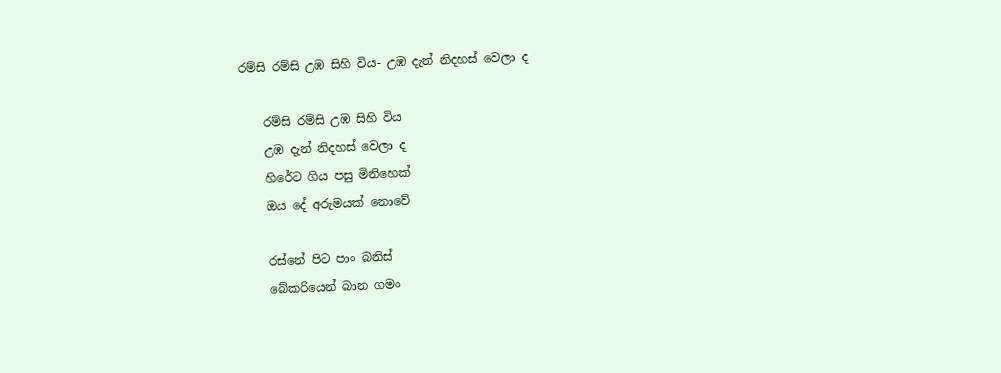රම්සි රම්සි උඹ සිහි විය- උඹ දැන් නිදහස් වෙලා ද

    රම්සි රම්සි උඹ සිහි විය
    උඹ දැන් නිදහස් වෙලා ද
    හිරේට ගිය පසු මිනිහෙක්
    ඔය දේ අරුමයක් නොවේ

    රස්නේ පිට පාං බනිස්
    බේකරියෙන් බාන ගමං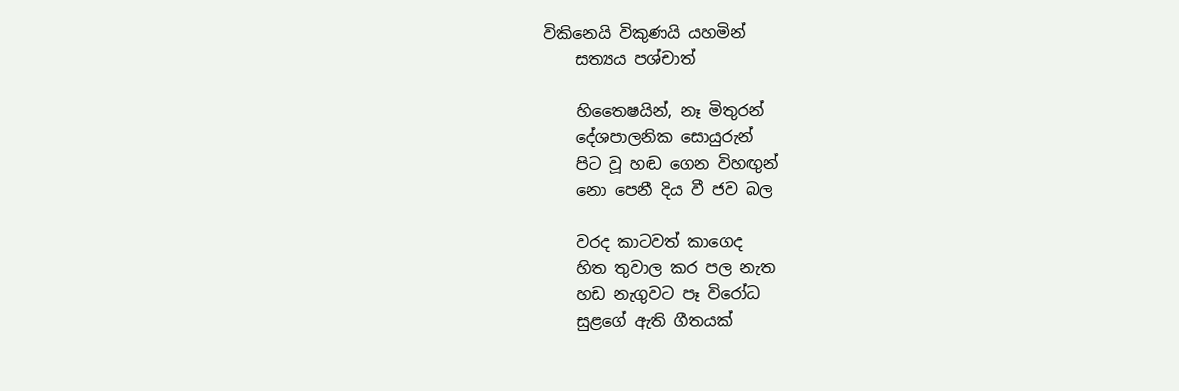විකිනෙයි විකුණයි යහමින්
    සත්‍යය පශ්චාත්

    හිතෛෂයින්, නෑ මිතුරන්
    දේශපාලනික සොයුරුන්
    පිට වූ හඬ ගෙන විහඟුන්
    නො පෙනී දිය වී ජව බල

    වරද කාටවත් කාගෙද
    හිත තුවාල කර පල නැත
    හඩ නැගුවට පෑ විරෝධ
    සුළගේ ඇති ගීතයක්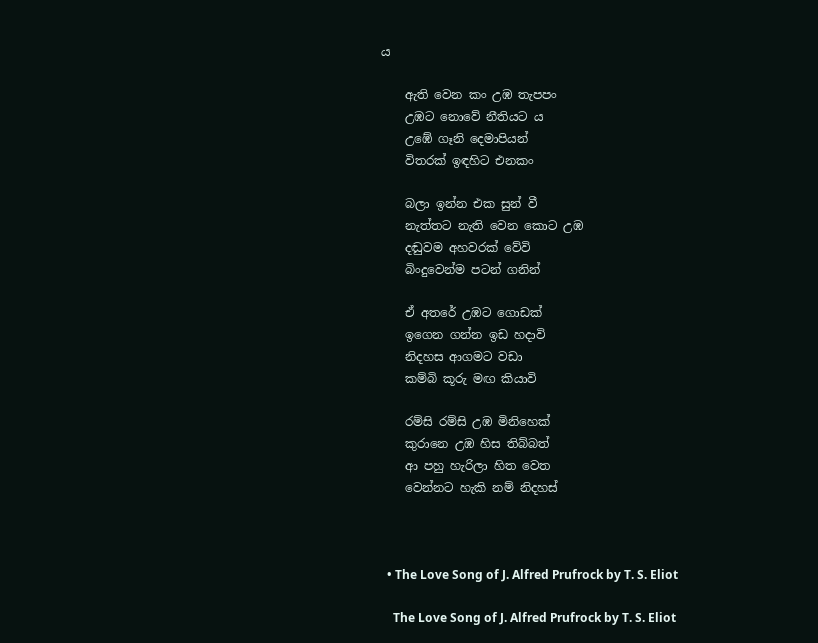ය

    ඇති වෙන කං උඹ තැපපං
    උඹට නොවේ නීතියට ය
    උඹේ ගෑනි දෙමාපියන්
    විතරක් ඉඳහිට එනකං

    බලා ඉන්න එක සුන් වී
    නැත්තට නැති වෙන කොට උඹ
    දඬුවම අහවරක් වේවි
    බිංදුවෙන්ම පටන් ගනින්

    ඒ අතරේ උඹට ගොඩක්
    ඉගෙන ගන්න ඉඩ හදාවි
    නිදහස ආගමට වඩා
    කම්බි කූරු මඟ කියාවි

    රම්සි රම්සි උඹ මිනිහෙක්
    කුරානෙ උඹ හිස තිබ්බත්
    ආ පහු හැරිලා හිත වෙත
    වෙන්නට හැකි නම් නිදහස්



  • The Love Song of J. Alfred Prufrock by T. S. Eliot

    The Love Song of J. Alfred Prufrock by T. S. Eliot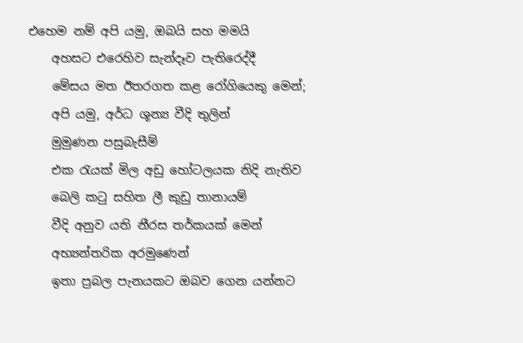එහෙම නම් අපි යමු, ඔබයි සහ මමයි
    අහසට එරෙහිව සැන්දෑව පැතිරෙද්දී
    මේසය මත ඊතරගත කළ රෝගියෙකු මෙන්;
    අපි යමු, අර්ධ ශූන්‍ය වීදි තුලින්
    මුමුණන පසුබැසීම්
    එක රැයක් මිල අඩු හෝටලයක නිදි නැතිව
    බෙලි කටු සහිත ලී කුඩු තානායම්
    වීදි අනුව යති නීරස තර්කයක් මෙන්
    අභ්‍යන්තරික අරමුණෙන්
    ඉතා ප්‍රබල පැනයකට ඔබව ගෙන යන්නට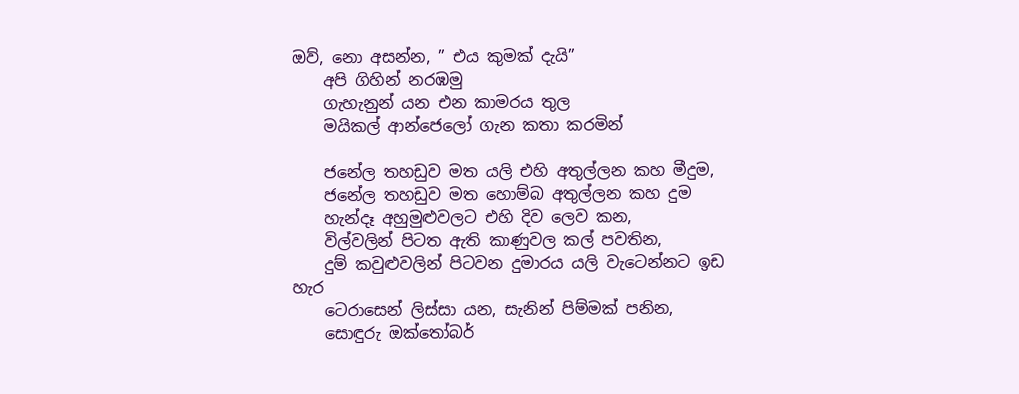ඔව්, නො අසන්න, ” එය කුමක් දැයි”
    අපි ගිහින් නරඹමු
    ගැහැනුන් යන එන කාමරය තුල
    මයිකල් ආන්ජෙලෝ ගැන කතා කරමින්

    ජනේල තහඩුව මත යලි එහි අතුල්ලන කහ මීදුම,
    ජනේල තහඩුව මත හොම්බ අතුල්ලන කහ දුම
    හැන්දෑ අහුමුළුවලට එහි දිව ලෙව කන,
    විල්වලින් පිටත ඇති කාණුවල කල් පවතින,
    දුම් කවුළුවලින් පිටවන දුමාරය යලි වැටෙන්නට ඉඩ හැර
    ටෙරාසෙන් ලිස්සා යන, සැනින් පිම්මක් පනින,
    සොඳුරු ඔක්තෝබර්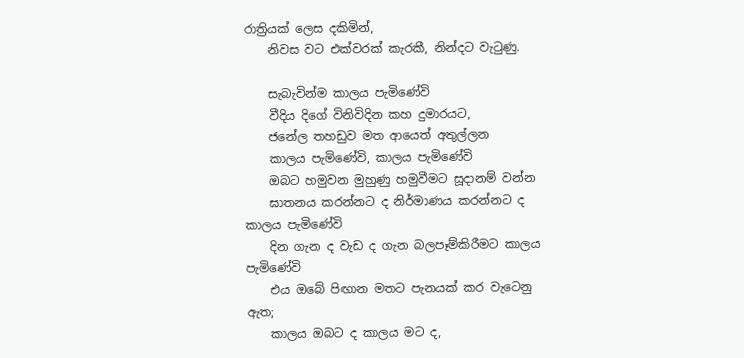රාත්‍රියක් ලෙස දකිමින්,
    නිවස වට එක්වරක් කැරකී, නින්දට වැටුණු.

    සැබැවින්ම කාලය පැමිණේවි
    වීදිය දිගේ විනිවිදින කහ දුමාරයට,
    ජනේල තහඩුව මත ආයෙත් අතුල්ලන
    කාලය පැමිණේවි, කාලය පැමිණේවි
    ඔබට හමුවන මුහුණු හමුවීමට සූදානම් වන්න
    ඝාතනය කරන්නට ද නිර්මාණය කරන්නට ද කාලය පැමිණේවි
    දින ගැන ද වැඩ ද ගැන බලපෑම්කිරීමට කාලය පැමිණේවි
    එය ඔබේ පිඟාන මතට පැනයක් කර වැටෙනු ඇත;
    කාලය ඔබට ද කාලය මට ද,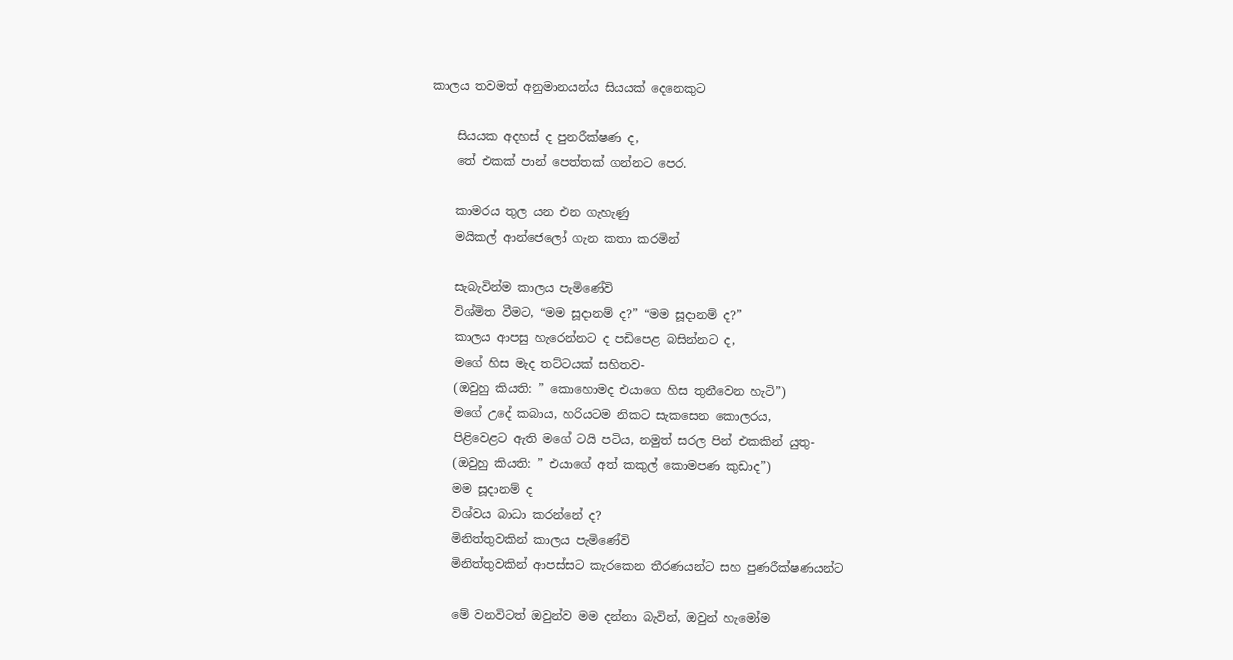කාලය තවමත් අනුමානයන්ය සියයක් දෙනෙකුට

    සියයක අදහස් ද පුනරීක්ෂණ ද,
    තේ එකක් පාන් පෙත්තක් ගන්නට පෙර.

    කාමරය තුල යන එන ගැහැණු
    මයිකල් ආන්ජෙලෝ ගැන කතා කරමින්

    සැබැවින්ම කාලය පැමිණේවි
    විශ්මිත වීමට, “මම සූදානම් ද?” “මම සූදානම් ද?”
    කාලය ආපසු හැරෙන්නට ද පඩිපෙළ බසින්නට ද,
    මගේ හිස මැද තට්ටයක් සහිතව-
    (ඔවුහු කියති: ” කොහොමද එයාගෙ හිස තුනීවෙන හැටි”)
    මගේ උදේ කබාය, හරියටම නිකට සැකසෙන කොලරය,
    පිළිවෙළට ඇති මගේ ටයි පටිය, නමුත් සරල පින් එකකින් යුතු-
    (ඔවුහු කියති: ” එයාගේ අත් කකුල් කොමපණ කුඩාද”)
    මම සූදානම් ද
    විශ්වය බාධා කරන්නේ ද?
    මිනිත්තුවකින් කාලය පැමිණේවි
    මිනිත්තුවකින් ආපස්සට කැරකෙන තීරණයන්ට සහ පුණරීක්ෂණයන්ට

    මේ වනවිටත් ඔවුන්ව මම දන්නා බැවින්, ඔවුන් හැමෝම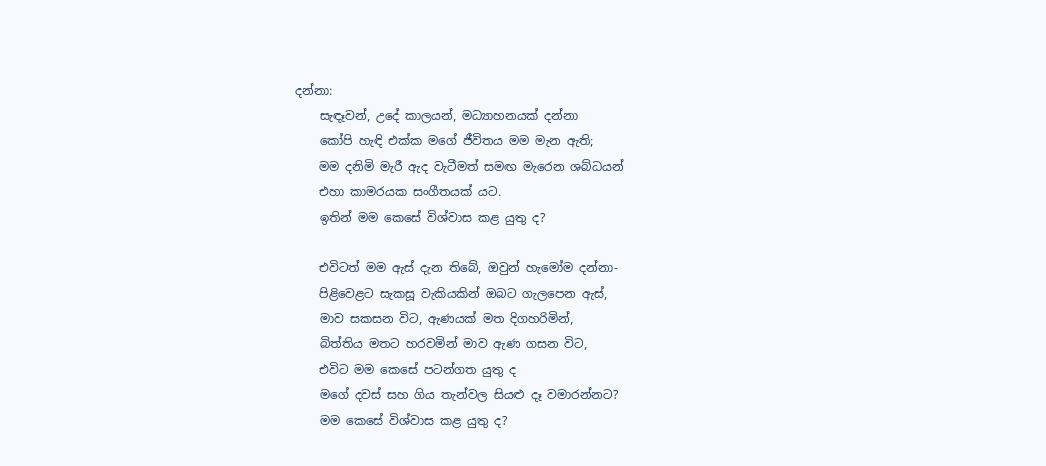දන්නා:
    සැඳෑවන්, උදේ කාලයන්, මධ්‍යාහනයක් දන්නා
    කෝපි හැඳි එක්ක මගේ ජීවිතය මම මැන ඇති;
    මම දනිමි මැරී ඇද වැටීමත් සමඟ මැරෙන ශබ්ධයන්
    එහා කාමරයක සංගීතයක් යට.
    ඉතින් මම කෙසේ විශ්වාස කළ යුතු ද?

    එවිටත් මම ඇස් දැන තිබේ, ඔවුන් හැමෝම දන්නා-
    පිළිවෙළට සැකසූ වැකියකින් ඔබට ගැලපෙන ඇස්,
    මාව සකසන විට, ඇණයක් මත දිගහරිමින්,
    බිත්තිය මතට හරවමින් මාව ඇණ ගසන විට,
    එවිට මම කෙසේ පටන්ගත යුතු ද
    මගේ දවස් සහ ගිය තැන්වල සියළු දෑ වමාරන්නට?
    මම කෙසේ විශ්වාස කළ යුතු ද?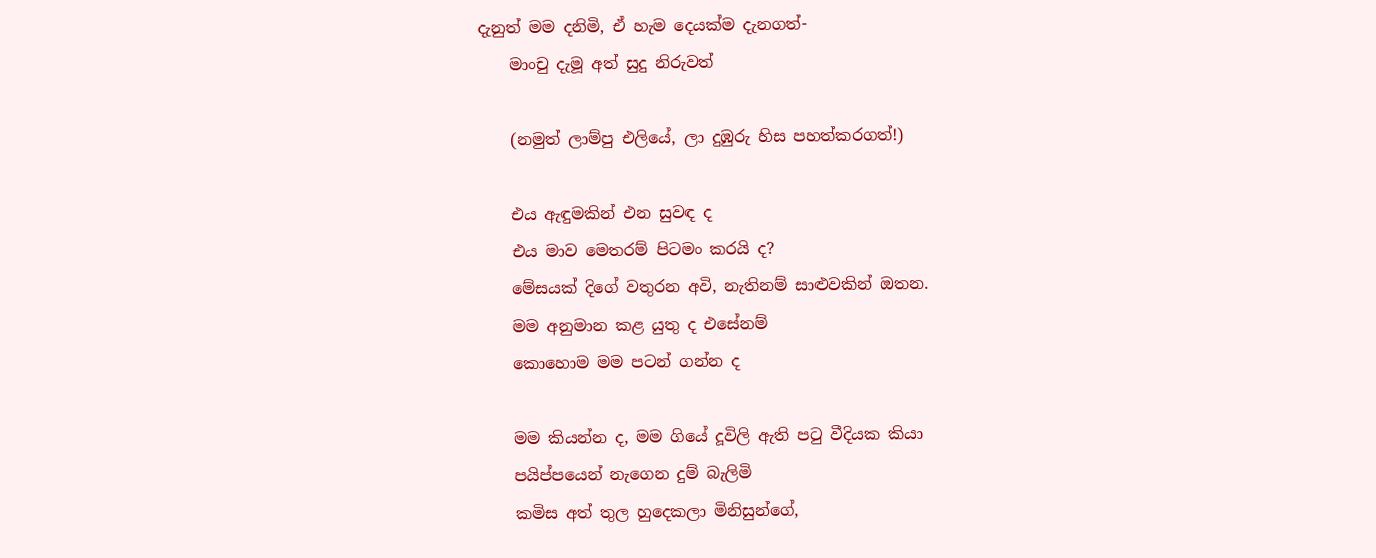දැනුත් මම දනිමි, ඒ හැම දෙයක්ම දැනගත්-
    මාංචු දැමූ අත් සුදු නිරුවත්

    (නමුත් ලාම්පු එලියේ, ලා දුඹුරු හිස පහත්කරගත්!)

    එය ඇඳුමකින් එන සුවඳ ද
    එය මාව මෙතරම් පිටමං කරයි ද?
    මේසයක් දිගේ වතුරන අවි, නැතිනම් සාළුවකින් ඔතන.
    මම අනුමාන කළ යුතු ද එසේනම්
    කොහොම මම පටන් ගන්න ද

    මම කියන්න ද, මම ගියේ දූවිලි ඇති පටු වීදියක කියා
    පයිප්පයෙන් නැගෙන දුම් බැලිමි
    කමිස අත් තුල හුදෙකලා මිනිසුන්ගේ,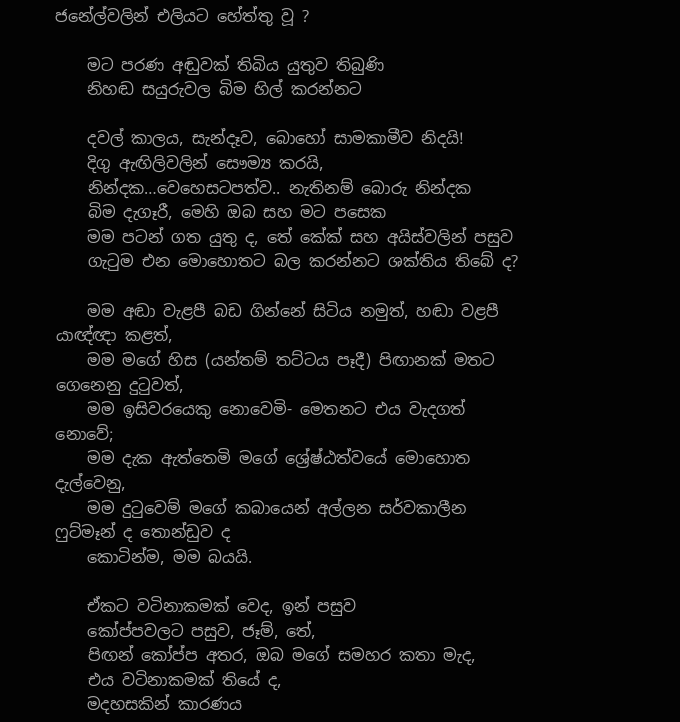ජනේල්වලින් එලියට හේත්තු වූ ?

    මට පරණ අඬුවක් තිබිය යුතුව තිබුණි
    නිහඬ සයුරුවල බිම හිල් කරන්නට

    දවල් කාලය, සැන්දෑව, බොහෝ සාමකාමීව නිදයි!
    දිගු ඇඟිලිවලින් සෞම්‍ය කරයි,
    නින්දක…වෙහෙසටපත්ව.. නැතිනම් බොරු නින්දක
    බිම දැගෑරී, මෙහි ඔබ සහ මට පසෙක
    මම පටන් ගත යුතු ද, තේ කේක් සහ අයිස්වලින් පසුව
    ගැටුම එන මොහොතට බල කරන්නට ශක්තිය තිබේ ද?

    මම අඬා වැළපී බඩ ගින්නේ සිටිය නමුත්, හඬා වළපී යාඥ්ඥා කළත්,
    මම මගේ හිස (යන්තම් තට්ටය පෑදී) පිඟානක් මතට ගෙනෙනු දුටුවත්,
    මම ඉසිවරයෙකු නොවෙමි- මෙතනට එය වැදගත් නොවේ;
    මම දැක ඇත්තෙමි මගේ ශ්‍රේෂ්ඨත්වයේ මොහොත දැල්වෙනු,
    මම දුටුවෙම් මගේ කබායෙන් අල්ලන සර්වකාලීන ෆුට්මෑන් ද තොන්ඩුව ද
    කොටින්ම, මම බයයි.

    ඒකට වටිනාකමක් වෙද, ඉන් පසුව
    කෝප්පවලට පසුව, ජෑම්, තේ,
    පිඟන් කෝප්ප අතර, ඔබ මගේ සමහර කතා මැද,
    එය වටිනාකමක් තියේ ද,
    මදහසකින් කාරණය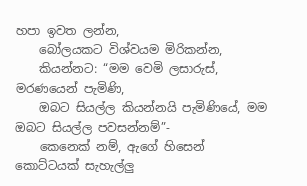හපා ඉවත ලන්න,
    බෝලයකට විශ්වයම මිරිකන්න,
    කියන්නට: “මම වෙමි ලසාරුස්, මරණයෙන් පැමිණි,
    ඔබට සියල්ල කියන්නයි පැමිණියේ, මම ඔබට සියල්ල පවසන්නම්”-
    කෙනෙක් නම්, ඇගේ හිසෙන් කොට්ටයක් සැහැල්ලු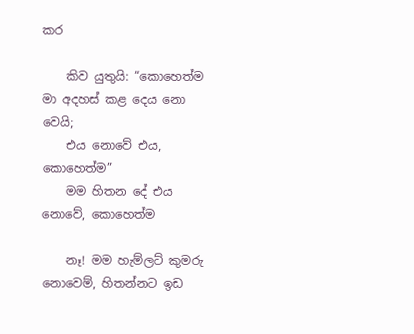කර

    කිව යුතුයි: “කොහෙත්ම මා අදහස් කළ දෙය නො වෙයි;
    එය නොවේ එය, කොහෙත්ම”
    මම හිතන දේ එය නොවේ, කොහෙත්ම

    නෑ! මම හැම්ලට් කුමරු නොවෙම්, හිතන්නට ඉඩ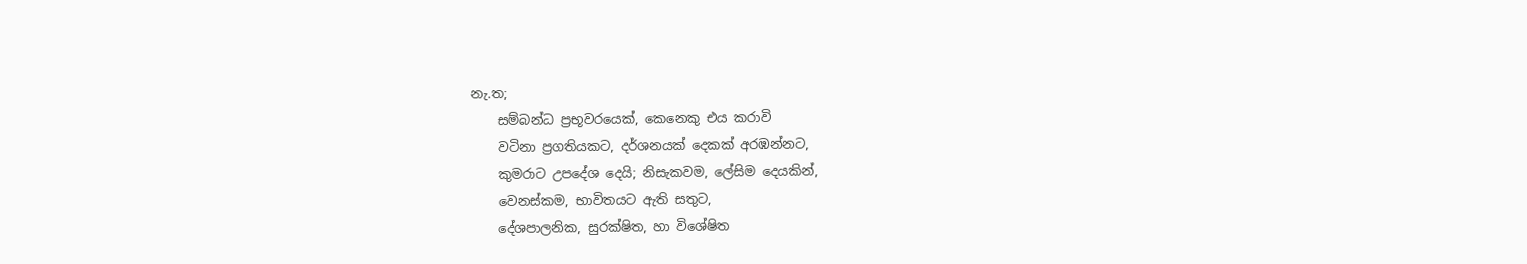නැ.ත;
    සම්බන්ධ ප්‍රභූවරයෙක්, කෙනෙකු එය කරාවි
    වටිනා ප්‍රගතියකට, දර්ශනයක් දෙකක් අරඹන්නට,
    කුමරාට උපදේශ දෙයි; නිසැකවම, ලේසිම දෙයකින්,
    වෙනස්කම, භාවිතයට ඇති සතුට,
    දේශපාලනික, සුරක්ෂිත, හා විශේෂිත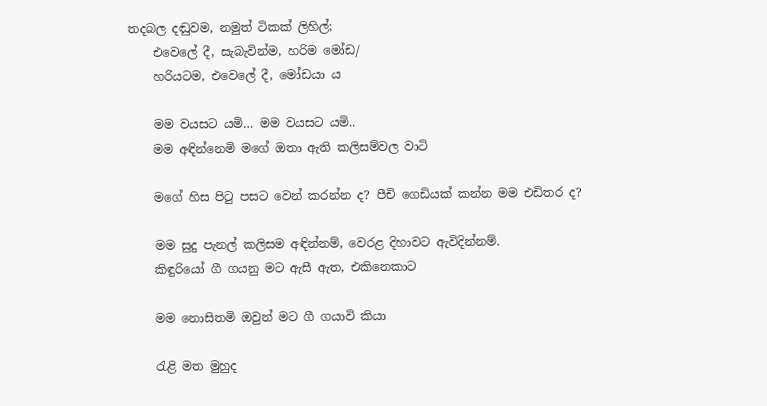තදබල දඬුවම, නමුත් ටිකක් ලිහිල්;
    එවෙලේ දී, සැබැවින්ම, හරිම මෝඩ/
    හරියටම, එවෙලේ දී, මෝඩයා ය

    මම වයසට යමි… මම වයසට යමි..
    මම අඳින්නෙමි මගේ ඔතා ඇති කලිසම්වල වාටි

    මගේ හිස පිටු පසට වෙන් කරන්න ද? පීචි ගෙඩියක් කන්න මම එඩිතර ද?

    මම සුදු පැනල් කලිසම අඳින්නම්, වෙරළ දිහාවට ඇවිදින්නම්.
    කිඳුරියෝ ගී ගයනු මට ඇසී ඇත, එකිනෙකාට

    මම නොසිතමි ඔවුන් මට ගී ගයාවි කියා

    රැළි මත මුහුද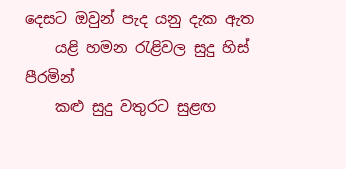දෙසට ඔවුන් පැද යනු දැක ඇත
    යළි හමන රැළිවල සුදු හිස් පීරමින්
    කළු සුදු වතුරට සුළඟ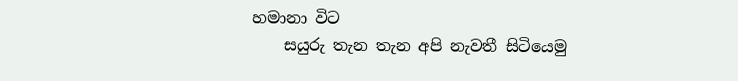හමානා විට
    සයුරු තැන තැන අපි නැවතී සිටියෙමු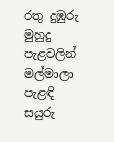රතු දුඹුරු මුහුදු පැළවලින් මල්මාලා පැළඳි සයුරු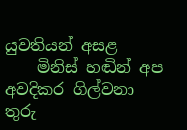යුවතියන් අසළ
    මිනිස් හඬින් අප අවදිකර ගිල්වනා තුරු